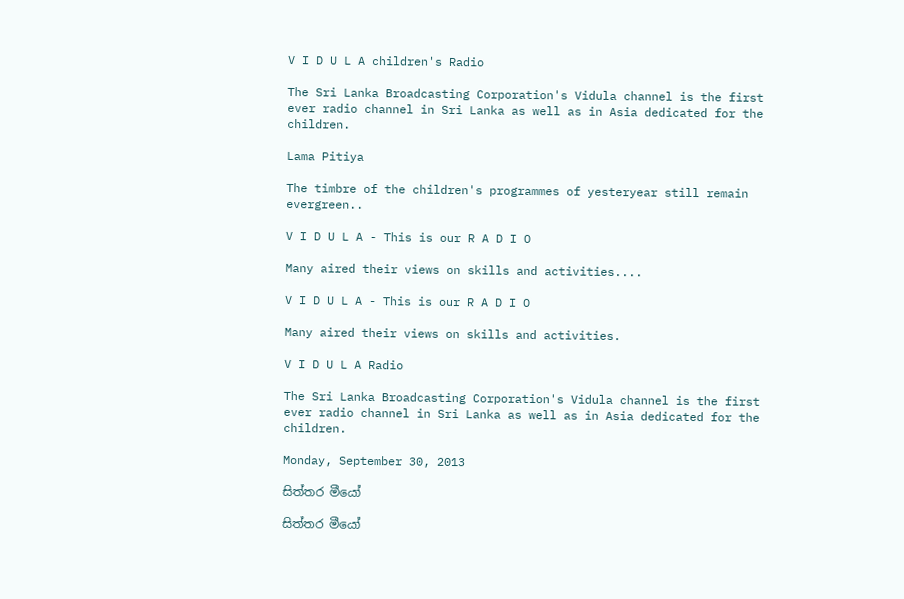V I D U L A children's Radio

The Sri Lanka Broadcasting Corporation's Vidula channel is the first ever radio channel in Sri Lanka as well as in Asia dedicated for the children.

Lama Pitiya

The timbre of the children's programmes of yesteryear still remain evergreen..

V I D U L A - This is our R A D I O

Many aired their views on skills and activities....

V I D U L A - This is our R A D I O

Many aired their views on skills and activities.

V I D U L A Radio

The Sri Lanka Broadcasting Corporation's Vidula channel is the first ever radio channel in Sri Lanka as well as in Asia dedicated for the children.

Monday, September 30, 2013

සිත්තර මීයෝ

සිත්තර මීයෝ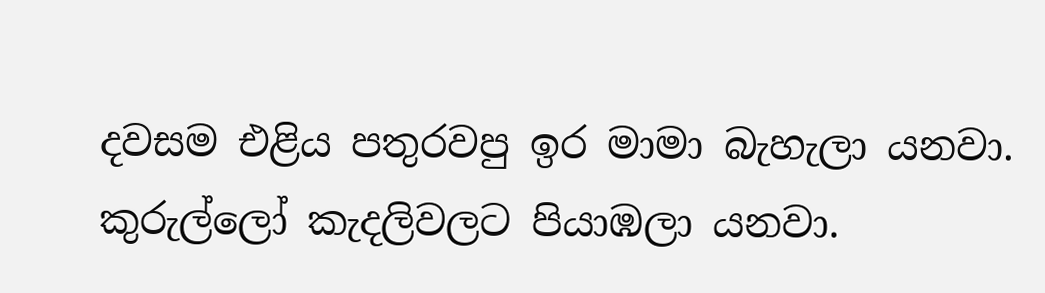දවසම එළිය පතුරවපු ඉර මාමා බැහැලා යනවා. කුරුල්ලෝ කැදලිවලට පියාඹලා යනවා.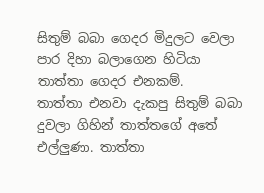සිතුම් බබා ගෙදර මිදුලට වෙලා පාර දිහා බලාගෙන හිටියා තාත්තා ගෙදර එනකම්.
තාත්තා එනවා දැකපු සිතුම් බබා දුවලා ගිහින් තාත්තගේ අතේ එල්ලුණා. තාත්තා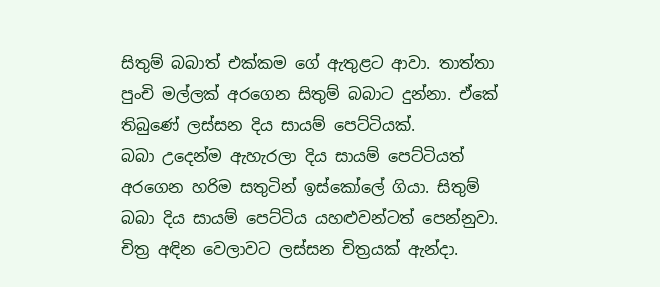සිතුම් බබාත් එක්කම ගේ ඇතුළට ආවා. තාත්තා පුංචි මල්ලක් අරගෙන සිතුම් බබාට දුන්නා. ඒකේ තිබුණේ ලස්සන දිය සායම් පෙට්ටියක්‍.
බබා උදෙන්ම ඇහැරලා දිය සායම් පෙට්ටියත් අරගෙන හරිම සතු‍ටින් ඉස්කෝලේ ගියා. සිතුම් බබා දිය සායම් පෙට්ටිය යහළුවන්ටත් පෙන්නුවා. චිත්‍ර අඳින වෙලාවට ලස්සන චිත්‍රයක් ඇන්දා.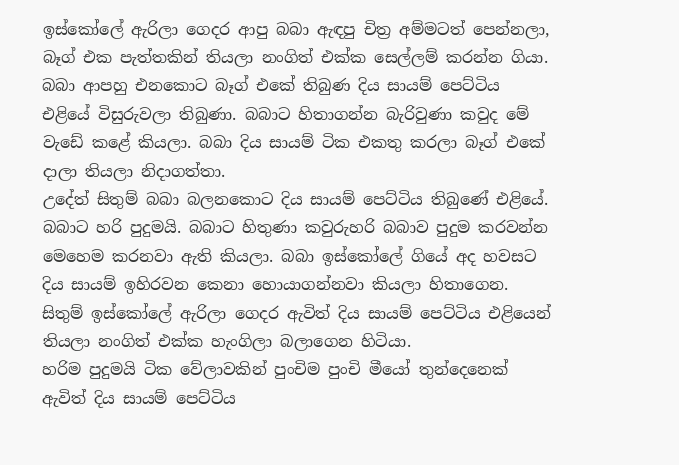ඉස්කෝලේ ඇරිලා ගෙදර ආපු බබා ඇඳපු චිත්‍ර අම්මටත් පෙන්නලා, බෑග් එක පැත්තකින් තියලා නංගිත් එක්ක සෙල්ලම් කරන්න ගියා.
බබා ආපහු එනකොට බෑග් එකේ තිබුණ දිය සායම් පෙට්ටිය එළියේ විසුරුවලා තිබුණා. බබාට හිතාගන්න බැරිවුණා කවුද මේ වැඩේ කළේ කියලා. බබා දිය සායම් ටික එකතු කරලා බෑග් එකේ දාලා තියලා නිදාගත්තා.
උදේත් සිතුම් බබා බලනකොට දිය සායම් පෙට්ටිය තිබුණේ එළියේ. බබාට හරි පුදුමයි. බබාට හිතුණා කවුරුහරි බබාව පුදුම කරවන්න මෙහෙම කරනවා ඇති කියලා. බබා ඉස්කෝලේ ගියේ අද හවසට දිය සායම් ඉහිරවන කෙනා හොයාගන්නවා කියලා හිතාගෙන.
සිතුම් ඉස්කෝලේ ඇරිලා ගෙදර ඇවිත් දිය සායම් පෙට්ටිය එළියෙන් තියලා නංගිත් එක්ක හැංගිලා බලාගෙන හිටියා.
හරිම පුදුමයි ටික වේලාවකින් පුංචිම පුංචි මීයෝ තුන්දෙනෙක් ඇවිත් දිය සායම් පෙට්ටිය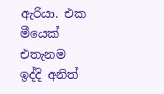ඇරියා. එක මීයෙක් එතැනම ඉද්දි අනිත්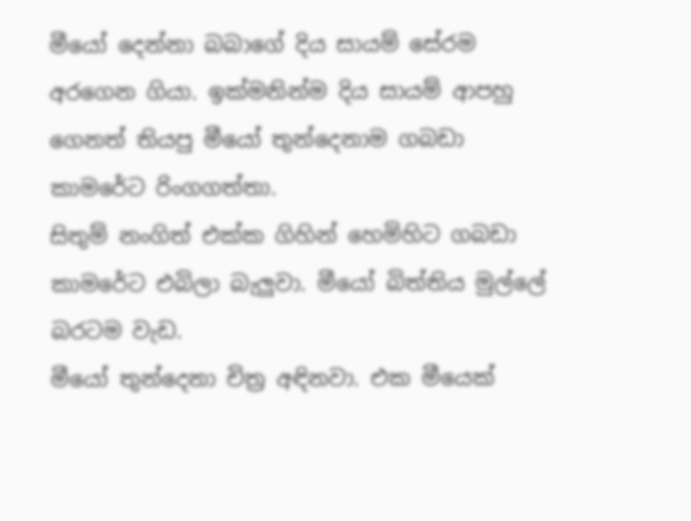මීයෝ දෙන්නා බබාගේ දිය සායම් සේරම අරගෙන ගියා. ඉක්මනින්ම දිය සායම් ආපහු ගෙනත් තියපු මීයෝ තුන්දෙනාම ගබඩා කාමරේට රිංගගත්තා.
සිතුම් නංගිත් එක්ක ගිහින් හෙමිහිට ගබඩා කාමරේට එබිලා බැලුවා. මීයෝ බිත්තිය මුල්ලේ බරටම වැඩ.
මීයෝ තුන්දෙනා චිත්‍ර අඳිනවා. එක මීයෙක්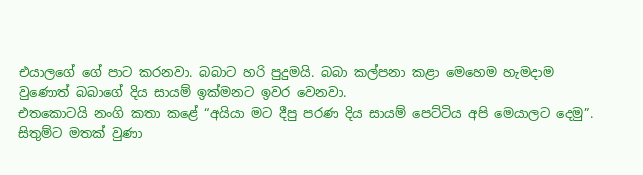එයාලගේ ගේ පාට කරනවා. බබාට හරි පුදුමයි. බබා කල්පනා කළා මෙහෙම හැමදාම වුණොත් බබාගේ දිය සායම් ඉක්මනට ඉවර වෙනවා.
එ‍තකොටයි නංගි කතා කළේ “අයියා මට දීපු පරණ දිය සායම් පෙට්ටිය අපි මෙයාලට දෙමු”.
සිතුම්ට මතක් වුණා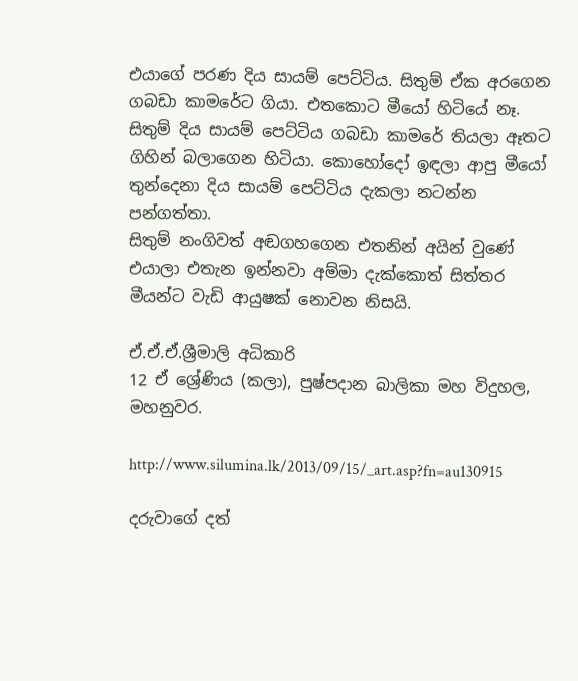එයාගේ පරණ දිය සායම් පෙට්ටිය. සිතුම් ඒක අරගෙන ගබඩා කාමරේට ගියා. එතකොට මීයෝ හිටියේ නෑ. සිතුම් දිය සායම් පෙට්ටිය ගබඩා කාමරේ තියලා ඈතට ගිහින් බලාගෙන හිටියා. කොහෝදෝ ඉඳලා ආපු මීයෝ තුන්දෙනා දිය සායම් පෙට්ටිය දැකලා නටන්න පන්ගත්තා.
සිතුම් නංගිවත් අඬගහගෙන එතනින් අයින් වුණේ එයාලා එතැන ඉන්නවා අම්මා දැක්කොත් සිත්තර මීයන්ට වැඩි ආයුෂක් නොවන නිසයි.

ඒ.ඒ.ඒ.ශ්‍රීමාලි අධිකාරි
12 ඒ‍ ශ්‍රේණිය (කලා), පුෂ්පදාන බාලිකා මහ විදුහල, මහනුවර.

http://www.silumina.lk/2013/09/15/_art.asp?fn=au130915

දරුවාගේ දත්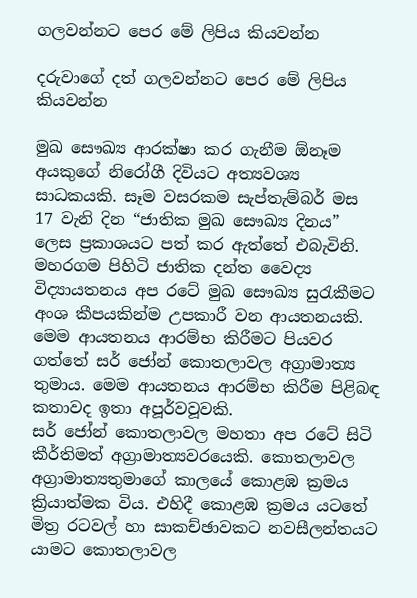ගලවන්නට පෙර මේ ලිපිය කියවන්න

දරුවාගේ දත් ගලවන්නට පෙර මේ ලිපිය කියවන්න

මුඛ සෞඛ්‍ය ආරක්ෂා කර ගැනීම ඕනෑම අයකුගේ නිරෝගී දිවියට අත්‍යවශ්‍ය සාධකයකි. සෑම වසරකම සැප්තැම්බර් මස 17 වැනි දින “ජාතික මුඛ සෞඛ්‍ය දිනය” ලෙස ප්‍රකාශයට පත් කර ඇත්තේ එබැවිනි.
මහරගම පිහිටි ජාතික දන්ත වෛද්‍ය විද්‍යායතනය අප රටේ මුඛ සෞඛ්‍ය සුරැකීමට අංශ කීපයකින්ම උපකාරී වන ආයතනයකි.
මෙම ආයතනය ආරම්භ කිරීමට පියවර ගත්තේ සර් ජෝන් කොතලාවල අග්‍රාමාත්‍ය තුමාය. මෙම ආයතනය ආරම්භ කිරීම පිළිබඳ කතාවද ඉතා අපූර්වවූවකි.
සර් ජෝන් කොතලාවල මහතා අප රටේ සිටි කීර්තිමත් අග්‍රාමාත්‍යවරයෙකි. කොතලාවල අග්‍රාමාත්‍යතුමාගේ කාලයේ කොළඹ ක්‍රමය ක්‍රියාත්මක විය. එහිදී කොළඹ ක්‍රමය යටතේ මිත්‍ර රටවල් හා සාකච්ඡාවකට නවසීලන්තයට යාමට කොතලාවල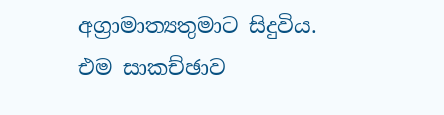අග්‍රාමාත්‍යතුමාට සිදුවිය.
එම සාකච්ඡාව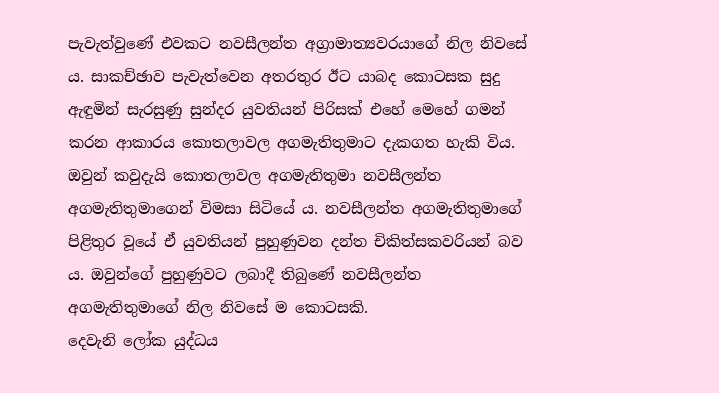පැවැත්වුණේ එවකට නවසීලන්ත අග්‍රාමාත්‍යවරයාගේ නිල නිවසේ ය. සාකච්ඡාව පැවැත්වෙන අතරතුර ඊට යාබද කොටසක සුදු ඇඳුමින් සැරසුණු සුන්දර යුවතියන් පිරිසක් එහේ මෙහේ ගමන් කරන ආකාරය කොතලාවල අගමැතිතුමාට දැකගත හැකි විය. ඔවුන් කවුදැයි කොතලාවල අගමැතිතුමා නවසීලන්ත අගමැතිතුමාගෙන් විමසා සිටියේ ය. නවසීලන්ත අගමැතිතුමාගේ පිළිතුර වූයේ ඒ යුවතියන් පුහුණුවන දන්ත චිකිත්සකවරියන් බව ය. ඔවුන්ගේ පුහුණුවට ලබාදී තිබුණේ නවසීලන්ත අගමැතිතුමාගේ නිල නිවසේ ම කොටසකි.
දෙවැනි ලෝක යුද්ධය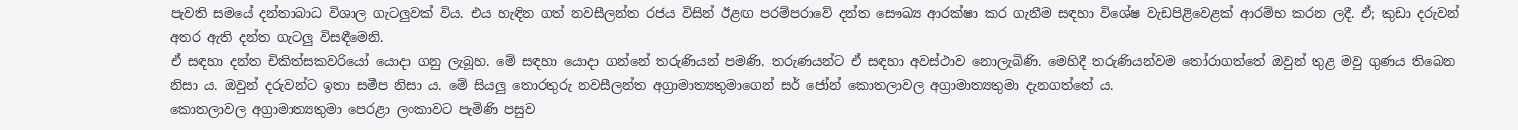පැවති සමයේ දන්තාබාධ විශාල ගැටලුවක් විය. එය හැඳින ගත් නවසීලන්ත රජය විසින් ඊළඟ පරම්පරාවේ දන්ත සෞඛ්‍ය ආරක්ෂා කර ගැනීම සඳහා විශේෂ වැඩපිළිවෙළක් ආරම්භ කරන ලදී. ඒ; කුඩා දරුවන් අතර ඇති දන්ත ගැටලු විසඳීමෙනි‍.
ඒ සඳහා දන්ත චිකිත්සකවරියෝ යොදා ගනු ලැබූහ. මේ සඳහා යොදා ගන්නේ තරුණියන් පමණි. තරුණයන්ට ඒ සඳහා අවස්ථාව නොලැබිණි. මෙහිදී තරුණියන්වම තෝරාගත්තේ ඔවුන් තුළ මවු ගුණය තිබෙන නිසා ය. ඔවුන් දරුවන්ට ඉතා සමීප නිසා ය. මේ සියලු තොරතුරු නවසීලන්ත අග්‍රාමාත්‍යතුමාගෙන් සර් ජෝන් කොතලාවල අග්‍රාමාත්‍යතුමා දැනගත්තේ ය.
කොතලාවල අග්‍රාමාත්‍යතුමා පෙරළා ලංකාවට පැමිණි පසුව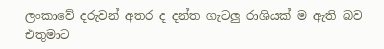ලංකාවේ දරුවන් අතර ද දන්ත ගැටලු රාශියක් ම ඇති බව එතුමාට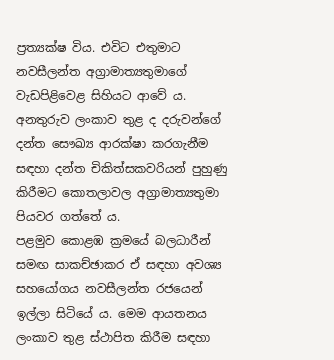ප්‍රත්‍යක්ෂ විය. එවිට එතුමාට නවසීලන්ත අග්‍රාමාත්‍යතුමාගේ වැඩපිළිවෙළ සිහියට ආවේ ය. අනතුරුව ලංකාව තුළ ද දරුවන්ගේ දන්ත සෞඛ්‍ය ආරක්ෂා කරගැනීම සඳහා දන්ත චිකිත්සකවරියන් පුහුණු කිරීමට කොතලාවල අග්‍රාමාත්‍යතුමා පියවර ගත්තේ ය.
පළමුව කොළඹ ක්‍රමයේ බලධාරීන් සමඟ සාකච්ඡාකර ඒ සඳහා අවශ්‍ය සහයෝගය නවසීලන්ත රජයෙන් ඉල්ලා සිටියේ ය. මෙම ආයතනය ලංකාව තුළ ස්ථාපිත කිරීම සඳහා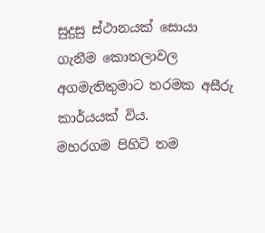සුදුසු ස්ථානයක් සොයා ගැනීම කොතලාවල අගමැතිතුමාට තරමක අසීරු කාර්යයක් විය.
මහරගම පිහිටි තම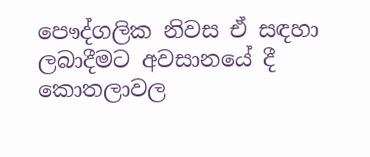පෞද්ගලික නිවස ඒ සඳහා ලබාදීමට අවසානයේ දී කොතලාවල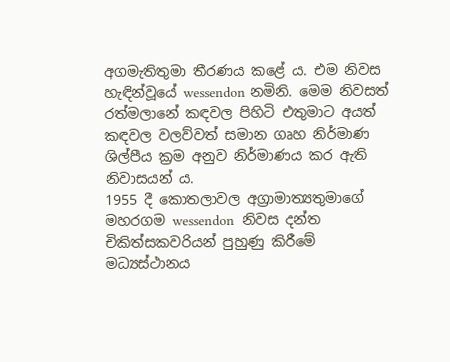අගමැතිතුමා තීරණය කළේ ය. එම නිවස හැඳින්වූයේ wessendon නමිනි. මෙම නිවසත් රත්මලානේ කඳවල පිහිටි එතුමාට අයත් කඳවල වලව්වත් සමාන ගෘහ නිර්මාණ ශිල්පීය ක්‍රම අනුව නිර්මාණය කර ඇති නිවාසයන් ය.
1955 දී කොතලාවල අග්‍රාමාත්‍යතුමාගේ මහරගම wessendon  නිවස දන්ත චිකිත්සකවරියන් පුහුණු කිරීමේ මධ්‍යස්ථානය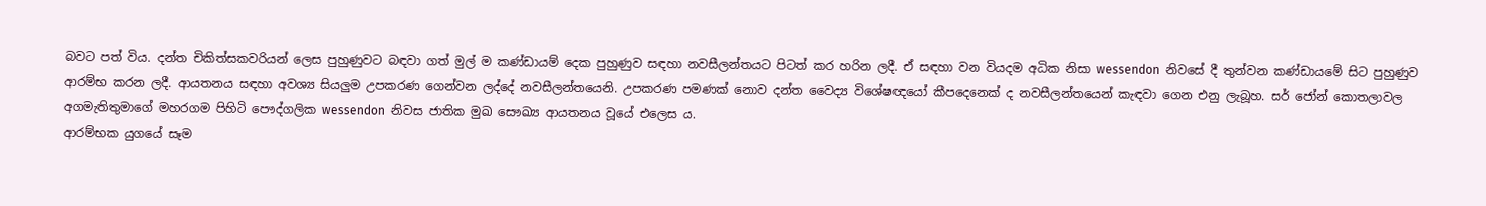බවට පත් විය. දන්ත චිකිත්සකවරියන් ලෙස පුහුණුවට බඳවා ගත් මුල් ම කණ්ඩායම් දෙක පුහුණුව සඳහා නවසීලන්තයට පිටත් කර හරින ලදී. ඒ සඳහා වන වියදම අධික නිසා wessendon  නිවසේ දී තුන්වන කණ්ඩායමේ සිට පුහුණුව ආරම්භ කරන ලදී. ආයතනය සඳහා අවශ්‍ය සියලුම උපකරණ ගෙන්වන ලද්දේ නවසීලන්තයෙනි. උපකරණ පමණක් නොව දන්ත වෛද්‍ය විශේෂඥයෝ කීපදෙනෙක් ද නවසීලන්තයෙන් කැඳවා ගෙන එනු ලැබූහ. සර් ජෝන් කොතලාවල අගමැතිතුමාගේ මහරගම පිහිටි පෞද්ගලික wessendon  නිවස ජාතික මුඛ සෞඛ්‍ය ආයතනය වූයේ එලෙස ය‍.
ආරම්භක යුගයේ සෑම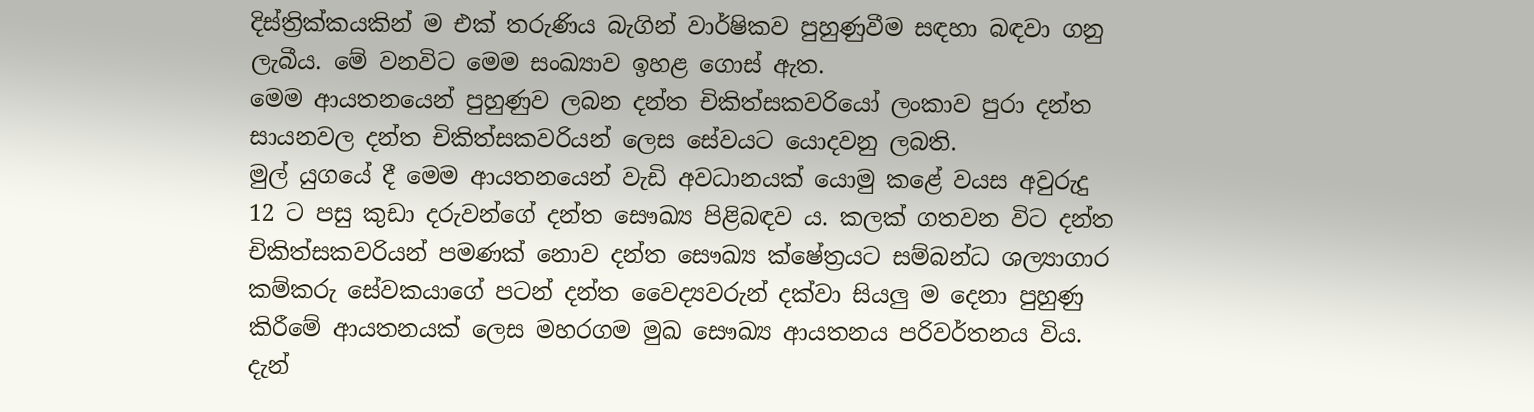දිස්ත්‍රික්කයකින් ම එක් තරුණිය බැගින් වාර්ෂිකව පුහුණුවීම සඳහා බඳවා ගනු ලැබීය. මේ වනවිට මෙම සංඛ්‍යාව ඉහළ ගොස් ඇත.
මෙම ආයතනයෙන් පුහුණුව ලබන දන්ත චිකිත්සකවරියෝ ලංකාව පුරා දන්ත සායනවල දන්ත චිකිත්සකවරියන් ලෙස සේවයට යොදවනු ලබති.
මුල් යුගයේ දී මෙම ආයතනයෙන් වැඩි අවධානයක් යොමු කළේ වයස අවුරුදු 12 ට පසු කුඩා දරුවන්ගේ දන්ත සෞඛ්‍ය පිළිබඳව ය. කලක් ගතවන විට දන්ත චිකිත්සකවරියන් පමණක් නොව දන්ත සෞඛ්‍ය ක්ෂේත්‍රයට සම්බන්ධ ශල්‍යාගාර කම්කරු සේවකයාගේ පටන් දන්ත වෛද්‍යවරුන් දක්වා සියලු ම දෙනා පුහුණු කිරීමේ ආයතනයක් ලෙස මහරගම මුඛ සෞඛ්‍ය ආයතනය පරිවර්තනය විය. දැන්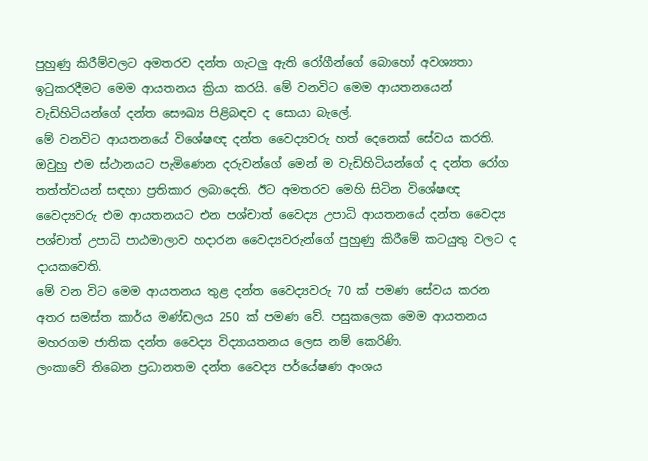පුහුණු කිරීම්වලට අමතරව දන්ත ගැටලු ඇති රෝගීන්ගේ බොහෝ අවශ්‍යතා ඉටුකරදීමට මෙම ආයතනය ක්‍රියා කරයි. මේ වනවිට මෙම ආයතනයෙන් වැඩිහිටියන්ගේ දන්ත සෞඛ්‍ය පිළිබඳව ද සොයා බැලේ.
මේ වනවිට ආයතනයේ විශේෂඥ දන්ත වෛද්‍යවරු හත් දෙනෙක් සේවය කරති. ඔවුහු එම ස්ථානයට පැමිණෙන දරුවන්ගේ මෙන් ම වැඩිහිටියන්ගේ ද දන්ත රෝග තත්ත්වයන් සඳහා ප්‍රතිකාර ලබාදෙති. ඊට අමතරව මෙහි සිටින විශේෂඥ වෛද්‍යවරු එම ආයතනයට එන පශ්චාත් වෛද්‍ය උපාධි ආයතනයේ දන්ත වෛද්‍ය පශ්චාත් උපාධි පාඨමාලාව හදාරන වෛද්‍යවරුන්ගේ පුහුණු කිරීමේ කටයුතු වලට ද දායකවෙති.
මේ වන විට මෙම ආයතනය තුළ දන්ත වෛද්‍යවරු 70 ක් පමණ සේවය කරන අතර සමස්ත කාර්ය මණ්ඩලය 250 ක් පමණ වේ. පසුකලෙක මෙම ආයතනය මහරගම ජාතික දන්ත වෛද්‍ය විද්‍යායතනය ලෙස නම් කෙරිණි.
ලංකාවේ තිබෙන ප්‍රධානතම දන්ත වෛද්‍ය පර්යේෂණ අංශය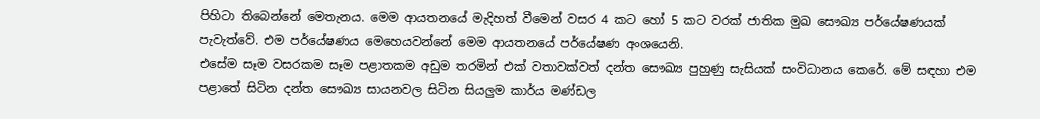පිහිටා තිබෙන්නේ මෙතැනය. මෙම ආයතනයේ මැදිහත් වීමෙන් වසර 4 කට හෝ 5 කට වරක් ජාතික මුඛ සෞඛ්‍ය පර්යේෂණයක් පැවැත්වේ. එම පර්යේෂණය මෙහෙයවන්නේ මෙම ආයතනයේ පර්යේෂණ අංශයෙනි.
එසේම සෑම වසරකම සෑම පළාතකම අඩුම තරමින් එක් වතාවක්වත් දන්ත සෞඛ්‍ය පුහුණු සැසියක් සංවිධානය කෙරේ. මේ සඳහා එම පළාතේ සිටින දන්ත සෞඛ්‍ය සායනවල සිටින සියලුම කාර්ය මණ්ඩල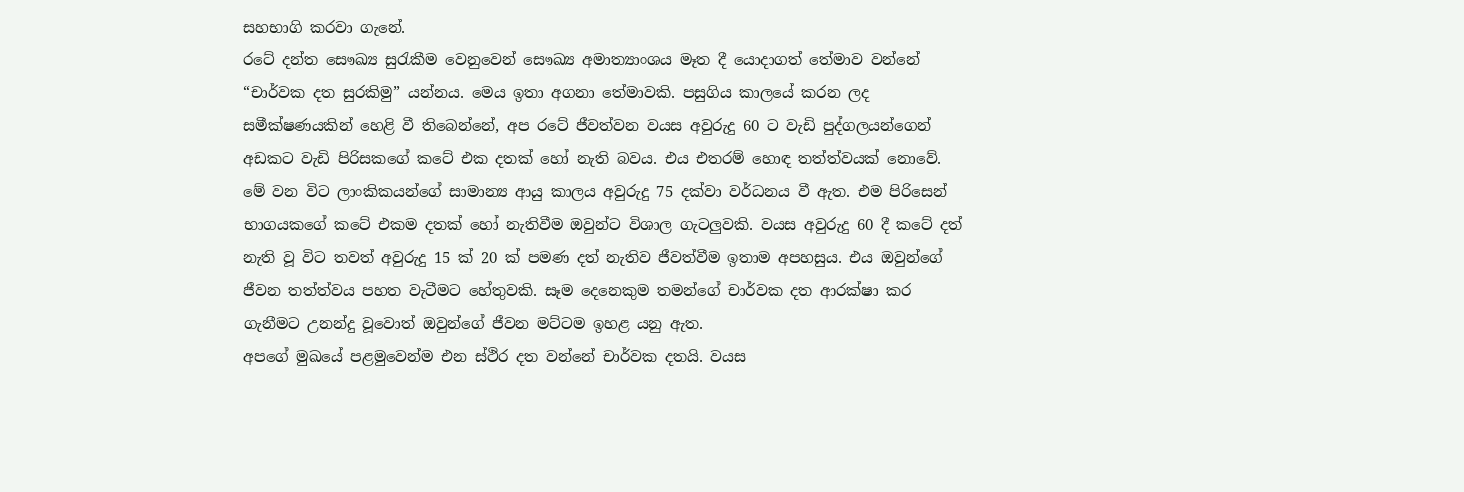සහභාගි කරවා ගැනේ.
රටේ දන්ත සෞඛ්‍ය සුරැකීම වෙනුවෙන් සෞඛ්‍ය අමාත්‍යාංශය මෑත දී යොදාගත් තේමාව වන්නේ “චාර්වක දත සුරකිමු” යන්නය. මෙය ඉතා අගනා තේමාවකි. පසුගිය කාලයේ කරන ලද සමීක්ෂණයකින් හෙළි වී තිබෙන්නේ, අප රටේ ජීවත්වන වයස අවුරුදු 60 ට වැඩි පුද්ගලයන්ගෙන් අඩකට වැඩි පිරිසකගේ කටේ එක දතක් හෝ නැති බවය. එය එතරම් හොඳ තත්ත්වයක් නොවේ.
මේ වන විට ලාංකිකයන්ගේ සාමාන්‍ය ආයු කාලය අවුරුදු 75 දක්වා වර්ධනය වී ඇත. එම පිරිසෙන් භාගයකගේ කටේ එකම දතක් හෝ නැතිවීම ඔවුන්ට විශාල ගැටලුවකි. වයස අවුරුදු 60 දී කටේ දත් නැති වූ විට තවත් අවුරුදු 15 ක් 20 ක් පමණ දත් නැතිව ජීවත්වීම ඉතාම අපහසුය. එය ඔවුන්ගේ ජීවන තත්ත්වය පහත වැටීමට හේතුවකි. සෑම දෙනෙකුම තමන්ගේ චාර්වක දත ආරක්ෂා කර ගැනීමට උනන්දු වූවොත් ඔවුන්ගේ ජීවන මට්ටම ඉහළ යනු ඇත.
අපගේ මුඛයේ පළමුවෙන්ම එන ස්ථිර දත වන්නේ චාර්වක දතයි. වයස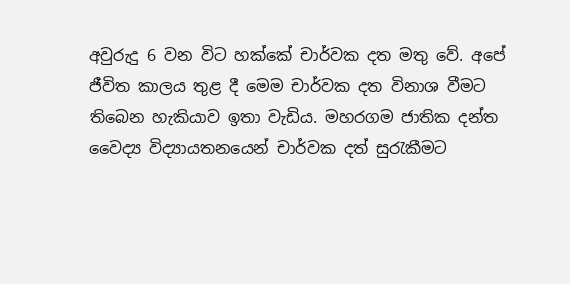අවුරුදු 6 වන විට හක්කේ චාර්වක දත මතු වේ. අපේ ජීවිත කාලය තුළ දී මෙම චාර්වක දත විනාශ වීමට තිබෙන හැකියාව ඉතා වැඩිය. මහරගම ජාතික දන්ත වෛද්‍ය විද්‍යායතනයෙන් චාර්වක දත් සුරැකීමට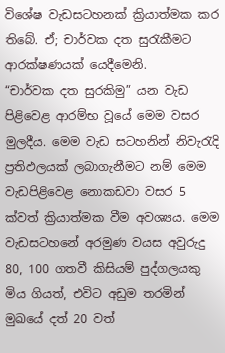විශේෂ වැඩසටහනක් ක්‍රියාත්මක කර තිබේ. ඒ; චාර්වක දත සුරැකීමට ආරක්ෂණයක් යෙදීමෙනි.
“චාර්වක දත සුරකිමු” යන වැඩ පිළිවෙළ ආරම්භ වූයේ මෙම වසර මුලදීය. මෙම වැඩ සටහනින් නිවැරැදි ප්‍රතිඵලයක් ලබාගැනීමට නම් මෙම වැඩපිළිවෙළ නොකඩවා වසර 5 ක්වත් ක්‍රියාත්මක වීම අවශ්‍යය. මෙම වැඩසටහනේ අරමුණ වයස අවුරුදු 80, 100 ගතවී කිසියම් පුද්ගලයකු මිය ගියත්, එවිට අඩුම තරමින් මුඛයේ දත් 20 වත්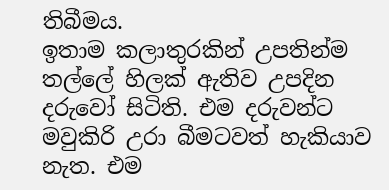තිබීමය.
ඉතාම කලාතුරකින් උපතින්ම තල්ලේ හිලක් ඇතිව උපදින දරුවෝ සිටිති. එම දරුවන්ට මවුකිරි උරා බීමටවත් හැකියාව නැත. එම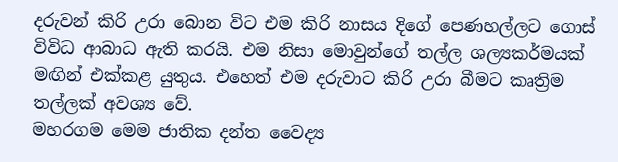දරුවන් කිරි උරා බොන විට එම කිරි නාසය දිගේ පෙණහල්ලට ගොස් විවිධ ආබාධ ඇති කරයි. එම නිසා මොවුන්ගේ තල්ල ශල්‍යකර්මයක් මඟින් එක්කළ යුතුය. එහෙත් එම දරුවාට කිරි උරා බීමට කෘත්‍රිම තල්ලක් අවශ්‍ය වේ.
මහරගම මෙම ජාතික දන්ත වෛද්‍ය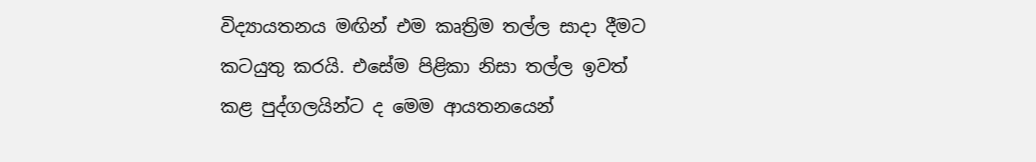විද්‍යායතනය මඟින් එම කෘත්‍රිම තල්ල සාදා දීමට කටයුතු කරයි. එසේම පිළිකා නිසා තල්ල ඉවත් කළ පුද්ගලයින්ට ද මෙම ආයතනයෙන්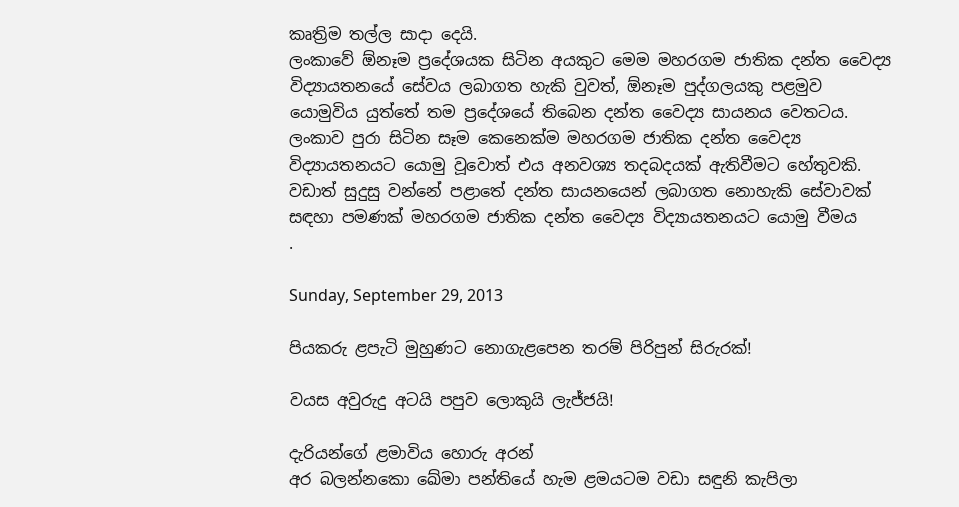කෘත්‍රිම තල්ල සාදා දෙයි.
ලංකාවේ ඕනෑම ප්‍රදේශයක සිටින අයකුට මෙම මහරගම ජාතික දන්ත වෛද්‍ය විද්‍යායතනයේ සේවය ලබාගත හැකි වුවත්, ඕනෑම පුද්ගලයකු පළමුව යොමුවිය යුත්තේ තම ප්‍රදේශයේ තිබෙන දන්ත වෛද්‍ය සායනය වෙතටය. ලංකාව පුරා සිටින සෑම කෙනෙක්ම මහරගම ජාතික දන්ත වෛද්‍ය විද්‍යායතනයට යොමු වූවොත් එය අනවශ්‍ය තදබදයක් ඇතිවීමට හේතුවකි. වඩාත් සුදුසු වන්නේ පළාතේ දන්ත සායනයෙන් ලබාගත නොහැකි සේවාවක් සඳහා පමණක් මහරගම ජාතික දන්ත වෛද්‍ය විද්‍යායතනයට යොමු වීමය
.

Sunday, September 29, 2013

පියකරු ළපැටි මුහුණට නොගැළපෙන තරම් පිරිපුන් සිරුරක්!

වයස අවුරුදු අටයි පපුව ලොකුයි ලැජ්ජයි!

දැරියන්ගේ ළමාවිය හොරු අරන්
අර බලන්නකො ඛේමා පන්තියේ හැම ළමයටම වඩා සඳුනි කැපිලා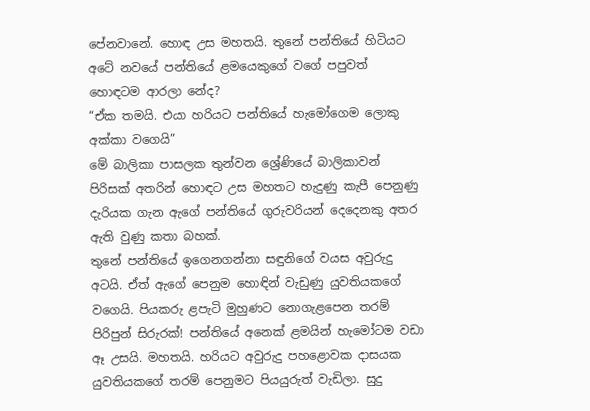පේනවානේ. හොඳ උස මහතයි. තුනේ පන්තියේ හිටියට අටේ නවයේ පන්තියේ ළමයෙකුගේ වගේ පපුවත් හොඳටම ආරලා නේද?
“ඒක තමයි. එයා හරියට පන්තියේ හැමෝගෙම ලොකු අක්කා ‍වගෙයි”
මේ බාලිකා පාසලක තුන්වන ශ්‍රේණියේ බාලිකාවන් පිරිසක් අතරින් හොඳට උස මහතට හැදුණු කැපී පෙනුණු දැරියක ගැන ඇගේ පන්තියේ ගුරුවරියන් දෙදෙනකු අතර ඇති වුණු කතා බහක්.
තුනේ පන්තියේ ඉගෙනගන්නා සඳුනිගේ වයස අවුරුදු අටයි. ඒත් ඇගේ පෙනුම හොඳින් වැඩුණු යුවතියකගේ වගෙයි. පියකරු ළපැටි මුහුණට නොගැළපෙන තරම් පිරිපුන් සිරුරක්! පන්තියේ අනෙක් ළමයින් හැමෝටම වඩා ඈ උසයි. මහතයි. හරියට අවුරුදු පහළොවක දාසයක යුවතියකගේ තරම් පෙනුමට පියයුරුත් වැඩිලා. සුදු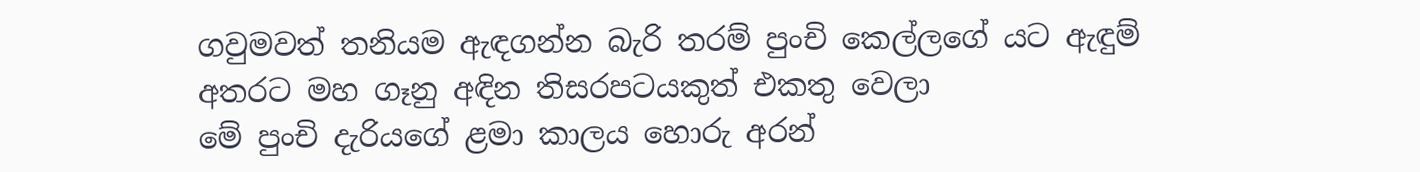ගවුමවත් තනියම ඇඳගන්න බැරි තරම් පුංචි කෙල්ලගේ යට ඇඳුම් අතරට මහ ගෑනු අඳින තිසරපටයකුත් එකතු වෙලා
මේ පුංචි දැරියගේ ළමා කාලය හොරු අරන්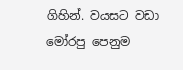ගිහින්. වයසට වඩා මෝරපු පෙනුම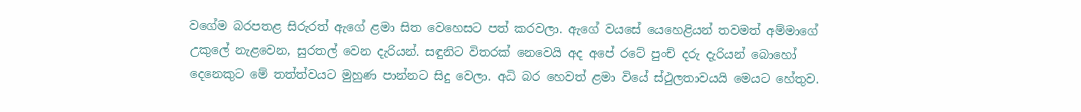වගේම බරපතළ සිරුරත් ඇගේ ළමා සිත වෙහෙසට පත් කරවලා. ඇගේ වයසේ යෙහෙළියන් තවමත් අම්මාගේ උකුලේ නැළවෙන, සුරතල් වෙන දැරියන්. සඳුනිට විතරක් නෙවෙයි අද අපේ රටේ පුංච් දරු දැරියන් බොහෝ දෙනෙකුට මේ තත්ත්වයට මුහුණ පාන්නට සිදු වෙලා. අධි බර හෙවත් ළමා වියේ ස්ථුලතාවයයි මෙයට හේතුව.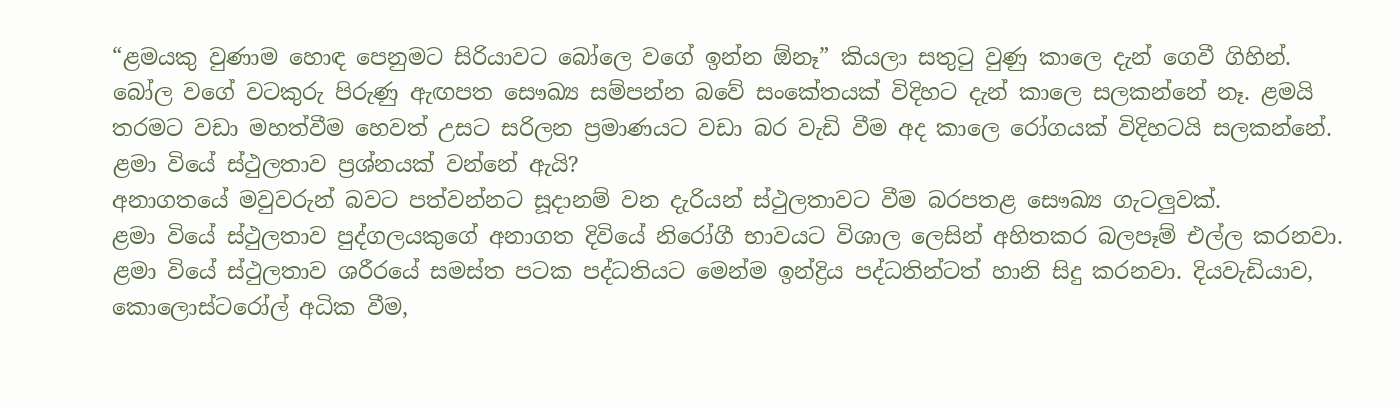“ළමයකු වුණාම හොඳ පෙනුමට සිරියාවට බෝලෙ වගේ ඉන්න ඕනෑ” කියලා සතුටු වුණු කාලෙ දැන් ගෙවී ගිහින්. බෝල වගේ වටකුරු පිරුණු ඇඟපත සෞඛ්‍ය සම්පන්න බවේ සංකේතයක් විදිහට දැන් කාලෙ සලකන්නේ නෑ. ළමයි තරමට වඩා මහත්වීම හෙවත් උසට සරිලන ප්‍රමාණයට වඩා බර වැඩි වීම අද කාලෙ රෝගයක් විදිහටයි සලකන්නේ.
ළමා වියේ ස්ථුලතාව ප්‍රශ්නයක් වන්නේ ඇයි?
අනාගතයේ මවුවරුන් බවට පත්වන්නට සූදානම් වන දැරියන් ස්ථුලතාවට වීම බරපතළ සෞඛ්‍ය ගැටලුවක්.
ළමා වියේ ස්ථුලතාව පුද්ගලයකුගේ අනාගත දිවියේ නිරෝගී භාවයට විශාල ලෙසින් අහිතකර බලපෑම් එල්ල කරනවා. ළමා වියේ ස්ථුලතාව ශරීරයේ සමස්ත පටක පද්ධතියට මෙන්ම ඉන්ද්‍රිය පද්ධතින්ටත් හානි සිදු කරනවා. දියවැඩියාව, කොලොස්ටරෝල් අධික වීම,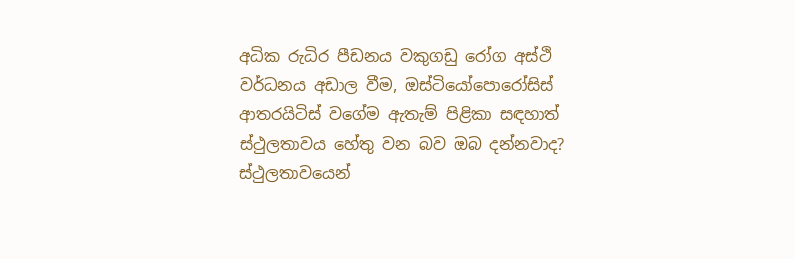අධික රුධිර පීඩනය වකුගඩු රෝග අස්ථි වර්ධනය අඩාල වීම, ඔස්ටියෝපො‍රෝසිස් ආතරයිටිස් වගේම ඇතැම් පිළිකා සඳහාත් ස්ථුලතාවය හේතු වන බව ඔබ දන්නවාද?
ස්ථුලතාවයෙන්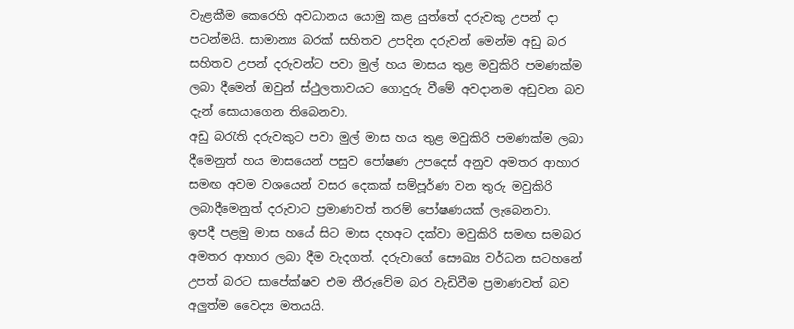වැළකීම කෙරෙහි අවධානය යොමු කළ යුත්තේ දරුවකු උපන් දා පටන්මයි. සාමාන්‍ය බරක් සහිතව උපදින දරුවන් මෙන්ම අඩු බර සහිතව උපන් දරුවන්ට පවා මුල් හය මාසය තුළ මවුකිරි පමණක්ම ලබා දීමෙන් ඔවුන් ස්ථුලතාවයට ගොදුරු වීමේ අවදානම අඩුවන බව දැන් සොයාගෙන තිබෙනවා.
අඩු බරැති දරුවකුට පවා මුල් මාස හය තුළ මවුකිරි පමණක්ම ලබා දීමෙනුත් හය මාසයෙන් පසුව‍ පෝෂණ උපදෙස් අනුව අමතර ආහාර සමඟ අවම වශයෙන් වසර දෙකක් සම්පූර්ණ වන තුරු මවුකිරි ලබාදීමෙනුත් දරුවාට ප්‍රමාණවත් තරම් පෝෂණයක් ලැබෙනවා.
ඉපදී පළමු මාස හයේ සිට මාස දහඅට දක්වා මවුකිරි සමඟ සමබර අමතර ආහාර ලබා දීම වැදගත්. දරුවාගේ සෞඛ්‍ය වර්ධන සටහනේ උපත් බරට සාපේක්ෂව එම තීරුවේම බර වැඩිවීම ප්‍රමාණවත් බව අලුත්ම වෛද්‍ය මතයයි.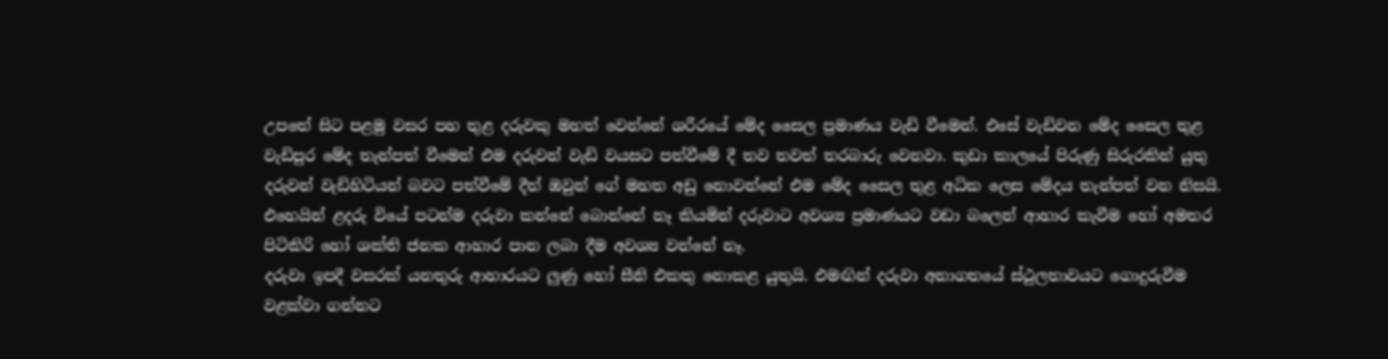උපතේ සිට පළමු වසර පහ තුළ දරුවකු මහත් වෙන්නේ ශරීරයේ මේද සෛල ප්‍රමාණය වැඩි වීමෙන්. එසේ වැඩිවන මේද සෛල තුළ වැඩිපුර මේද තැන්පත් වීමෙන් එම දරුවන් වැඩි වයසට පත්වීමේ දී තව තවත් තරබාරු වෙනවා. කුඩා කාලයේ පිරුණු සිරුරකින් යුතු දරුවන් වැඩිහිටියන් බවට පත්වීමේ දීත් ඔවුන් ගේ මහත අඩු නොවන්නේ එම මේද සෛල තුළ අධික ලෙස මේදය තැන්පත් වන නිසයි.
එහෙයින් ළදරු වියේ පටන්ම දරුවා කන්නේ බොන්නේ නෑ කියමින් දරුවාට අවශ්‍ය ප්‍රමාණයට වඩා බලෙන් ආහාර කැවීම හෝ අමතර පිටිකිරි හෝ ශක්ති ජනක ආහාර පාන ලබා දීම අවශ්‍ය වන්නේ නෑ.
දරුවා ඉපදී වසරක් යනතුරු ආහාරයට ලුණු හෝ සීනි එකතු නොකළ යුතුයි. එමඟින් දරුවා අනාගතයේ ස්ථුලතාවයට ගොදුරුවීම වළක්වා ගන්නට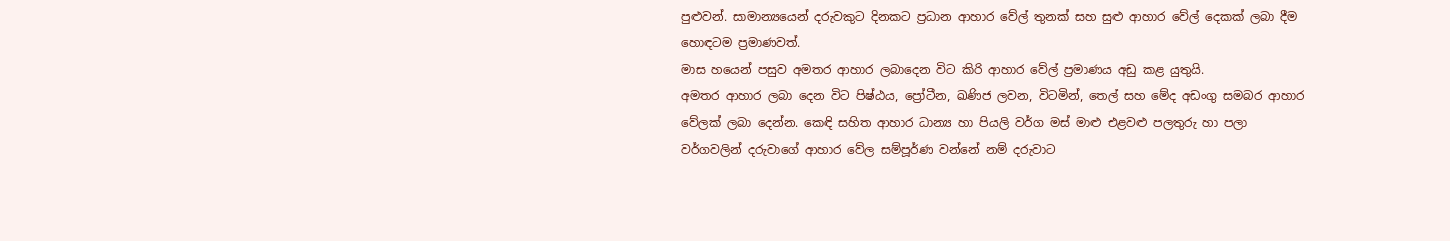පුළුවන්. සාමාන්‍යයෙන් දරුවකුට දිනකට ප්‍රධාන ආහාර වේල් තුනක් සහ සුළු ආහා‍ර වේල් දෙකක් ලබා දීම හොඳටම ප්‍රමාණවත්.
මාස හයෙන් පසුව අමතර ආහාර ලබාදෙන විට කිරි ආහාර වේල් ප්‍රමාණය අඩු කළ යුතුයි.
අමතර ආහාර ලබා දෙන විට පිෂ්ඨය, ප්‍රෝටීන, ඛණිජ ලවන, විටමින්, තෙල් සහ මේද අඩංගු සමබර ආහාර වේලක් ලබා දෙන්න. කෙඳි සහිත ආහාර ධාන්‍ය හා පියලි වර්ග මස් මාළු එළවළු පලතුරු හා පලා වර්ගවලින් දරුවාගේ ආහාර වේල සම්පූර්ණ වන්නේ නම් දරුවාට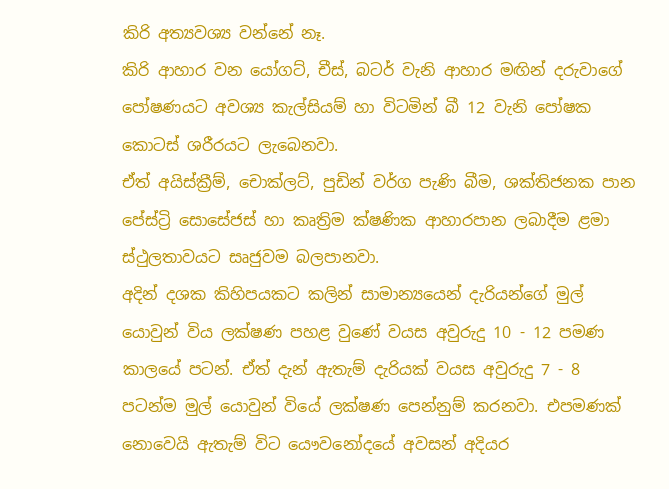කිරි අත්‍යවශ්‍ය වන්නේ නෑ.
කිරි ආහාර වන යෝගට්, චීස්, බටර් වැනි ආහාර මඟින් දරුවාගේ පෝෂණයට අවශ්‍ය කැල්සියම් හා විටමින් බී 12 වැනි පෝෂක කොටස් ශරීරයට ලැබෙනවා.
ඒත් අයිස්ක්‍රීම්, චොක්ලට්, පුඩින් වර්ග පැණි බීම, ශක්තිජනක පාන පේස්ට්‍රි සොසේජස් හා කෘත්‍රිම ක්ෂණික ආහාරපාන ලබාදීම ළමා ස්ථුලතාවයට සෘජුවම බලපානවා.
අදින් දශක කිහිපයකට කලින් සාමාන්‍යයෙන් දැරියන්ගේ මුල් යොවුන් විය ලක්ෂණ පහළ වුණේ වයස අවුරුදු 10 - 12 පමණ කාලයේ පටන්. ඒත් දැන් ඇතැම් දැරියක් වයස අවුරුදු 7 - 8 පටන්ම මුල් යොවුන් වියේ ලක්ෂණ පෙන්නුම් කරනවා. එපමණක් නොවෙයි ඇතැම් විට යෞවනෝදයේ අවසන් අදියර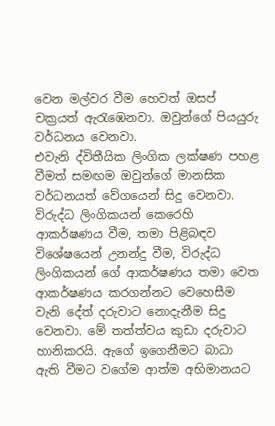වෙන මල්වර වීම හෙවත් ඔසප් චක්‍රයත් ඇරැඹෙනවා. ඔවුන්ගේ පියයුරු වර්ධනය වෙනවා.
එවැනි ද්විතීයික ලිංගික ලක්ෂණ පහළ වීමත් සමඟම ඔවුන්ගේ මානසික වර්ධනයත් වේගයෙන් සිදු වෙනවා. විරුද්ධ ලිංගිකයන් කෙරෙහි ආකර්ෂණය වීම, තමා පිළිබඳව විශේෂයෙන් උනන්දු වීම, විරුද්ධ ලිංගිකයන් ගේ ආකර්ෂණය තමා වෙත ආකර්ෂණය කරගන්නට වෙහෙසීම වැනි දේත් දරුවාට නොදැනීම සිදු වෙනවා. මේ තත්ත්වය කුඩා දරුවාට හානිකරයි. ඇගේ ඉගෙනීමට බාධා ඇති වීමට වගේම ආත්ම අභිමානයට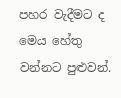පහර වැදීමට ද මෙය හේතු වන්නට පුළුවන්.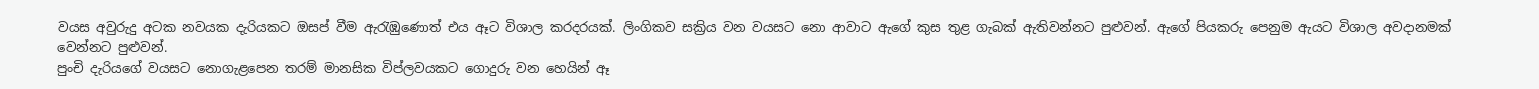වයස අවුරුදු අටක නවයක දැරියකට ඔසප් වීම ඇරැඹුණොත් එය ඈට විශාල කරදරයක්. ලිංගිකව සක්‍රිය වන වයසට නො ආවාට ඇගේ කුස තුළ ගැබක් ඇතිවන්නට පුළුවන්. ඇගේ පියකරු පෙනුම ඇයට විශාල අවදානමක් වෙන්නට පුළුවන්.
පුංචි දැරියගේ වයසට නොගැළපෙන තරම් මානසික විප්ලවයකට ගොදුරු වන හෙයින් ඈ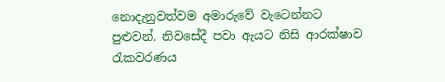නොදැනුවත්වම අමාරුවේ වැටෙන්නට පුළුවන්. නිවසේදී පවා ඇයට නිසි ආරක්ෂාව රැකවරණය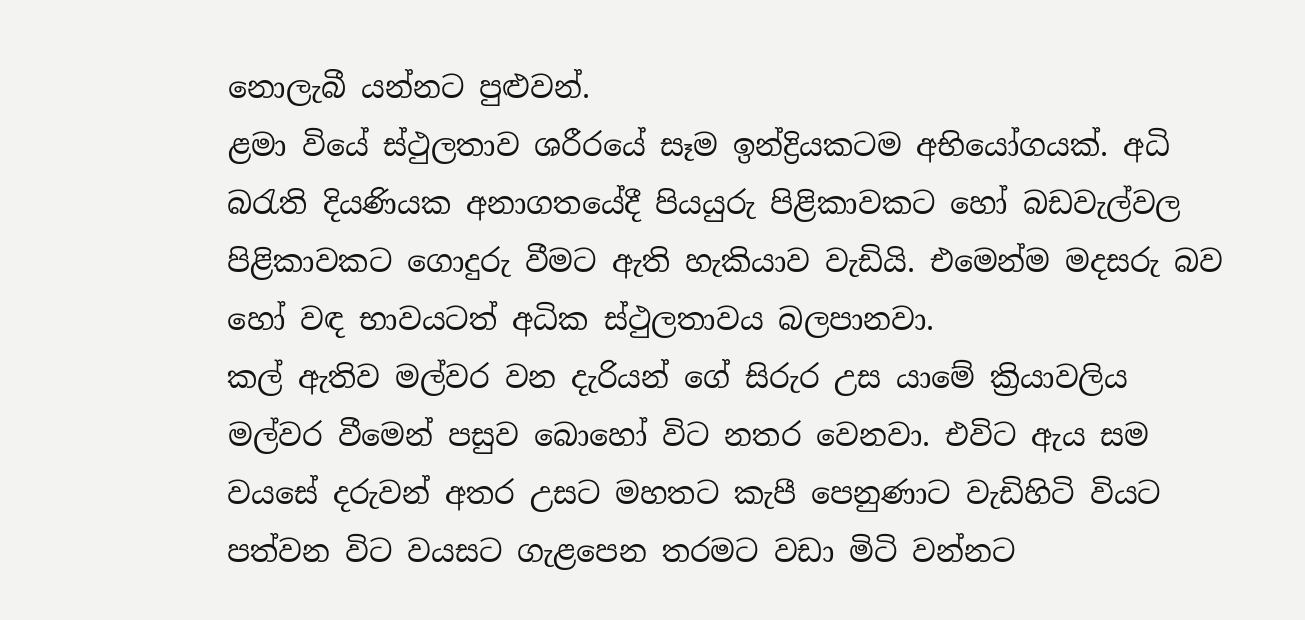නොලැබී යන්නට පුළුවන්.
ළමා වියේ ස්ථුලතාව ශරීරයේ සෑම ඉන්ද්‍රියකටම අභියෝගයක්. අධි බරැති දියණියක අනාගතයේදී පියයුරු පිළිකාවකට හෝ බඩවැල්වල පිළිකාවකට ගොදුරු වීමට ඇති හැකියාව වැඩියි. එමෙන්ම මදසරු බව හෝ වඳ භාවයටත් අධික ස්ථුලතාවය බලපානවා.
කල් ඇතිව මල්වර වන දැරියන් ගේ සිරුර උස යාමේ ක්‍රියාවලිය මල්වර වීමෙන් පසුව බොහෝ විට නතර වෙනවා. එවිට ඇය සම වයසේ දරුවන් අතර උසට මහතට කැපී පෙනුණාට වැඩිහිටි වියට පත්වන විට වයසට ගැළපෙන තරමට වඩා මිටි වන්නට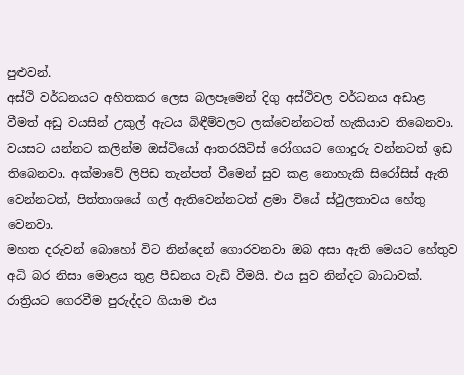පුළුවන්.
අස්ථි වර්ධනයට අහිතකර ලෙස බලපෑමෙන් දිගු අස්ථිවල වර්ධනය අඩාළ වීමත් අඩු වයසින් උකුල් ඇටය බිඳීම්වලට ලක්වෙන්නටත් හැකියාව තිබෙනවා. වයසට යන්නට කලින්ම ඔස්ටියෝ ආතරයිටිස් රෝගයට ගොදුරු වන්නටත් ඉඩ තිබෙනවා. අක්මාවේ ලිපිඩ තැන්පත් වීමෙන් සුව කළ නොහැකි සිරෝසිස් ඇති වෙන්නටත්, පිත්තාශයේ ගල් ඇතිවෙන්නටත් ළමා වියේ ස්ථුලතාවය හේතු වෙනවා.
මහත දරුවන් බොහෝ විට නින්දෙන් ගොරවනවා ඔබ අසා ඇති මෙයට හේතුව අධි බර නිසා මොළය තුළ පීඩනය වැඩි වීමයි. එය සුව නින්දට බාධාවක්. රාත්‍රියට ගෙරවීම පුරුද්දට ගියාම එය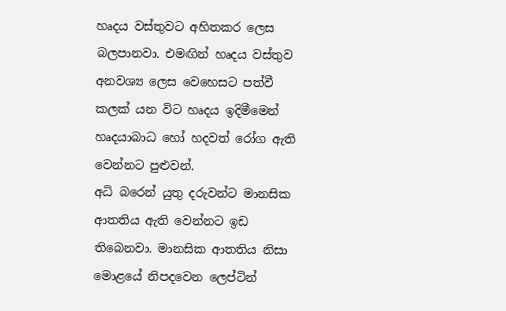හෘදය වස්තුවට අහිතකර ලෙස බලපානවා. එමඟින් හෘදය වස්තුව අනවශ්‍ය ලෙස වෙහෙසට පත්වී කලක් යන විට හෘදය ඉදිමීමෙන් හෘදයාබාධ හෝ හදවත් රෝග ඇති වෙන්නට පුළුවන්.
අධි බරෙන් යුතු දරුවන්ට මානසික ආතතිය ඇති වෙන්නට ඉඩ තිබෙනවා. මානසික ආතතිය නිසා මොළයේ නිපදවෙන ලෙප්ටින්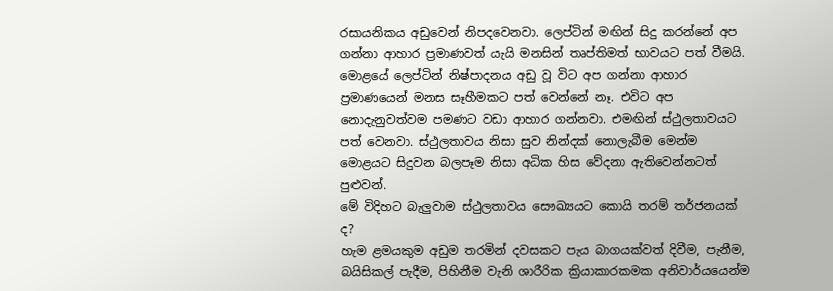රසායනිකය අඩුවෙන් නිපදවෙනවා. ලෙප්ටින් මඟින් සිදු කරන්නේ අප ගන්නා ආහාර ප්‍රමාණවත් යැයි මනසින් තෘප්තිමත් භාවයට පත් වීමයි.
මොළයේ ලෙප්ටින් නිෂ්පාදනය අඩු වූ විට අප ගන්නා ආහාර ප්‍රමාණයෙන් මනස සෑහීමකට පත් වෙන්නේ නෑ. එවිට අප නොදැනුවත්වම පමණට වඩා ආහාර ගන්නවා. එමඟින් ස්ථුලතාවයට පත් වෙනවා. ස්ථුලතාවය නිසා සුව නින්දක් නොලැබීම මෙන්ම මොළයට සිදුවන බලපෑම නිසා අධික හිස වේදනා ඇතිවෙන්නටත් පුළුවන්.
මේ විදිහට බැලුවාම ස්ථුලතාවය සෞඛ්‍යයට කොයි තරම් තර්ජනයක් ද?
හැම ළමයකුම අඩුම තරමින් දවසකට පැය බාගයක්වත් දිවීම, පැනීම, බයිසිකල් පැදීම, පිහිනීම වැනි ශාරීරික ක්‍රියාකාරකමක අනිවාර්යයෙන්ම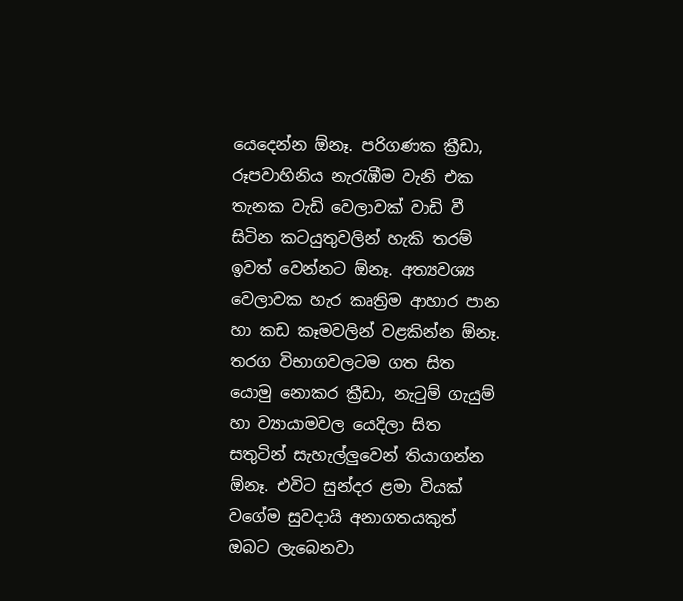යෙදෙන්න ඕනෑ. පරිගණක ක්‍රීඩා, රූපවාහිනිය නැරැඹීම වැනි එක තැනක වැඩි වෙලාවක් වාඩි වී සිටින කටයුතුවලින් හැකි තරම් ඉවත් වෙන්නට ඕනෑ. අත්‍යවශ්‍ය වෙලාවක හැර කෘත්‍රිම ආහාර පාන හා කඩ කෑමවලින් වළකින්න ඕනෑ.
තරග විභාගවලටම ගත සිත යොමු නොකර ක්‍රීඩා, නැටුම් ගැයුම් හා ව්‍යායාමවල යෙදිලා සිත සතුටින් සැහැල්ලුවෙන් තියාගන්න ඕනෑ. එවිට සුන්දර ළමා වියක් වගේම සුවදායි අනාගතයකුත් ඔබට ලැබෙනවා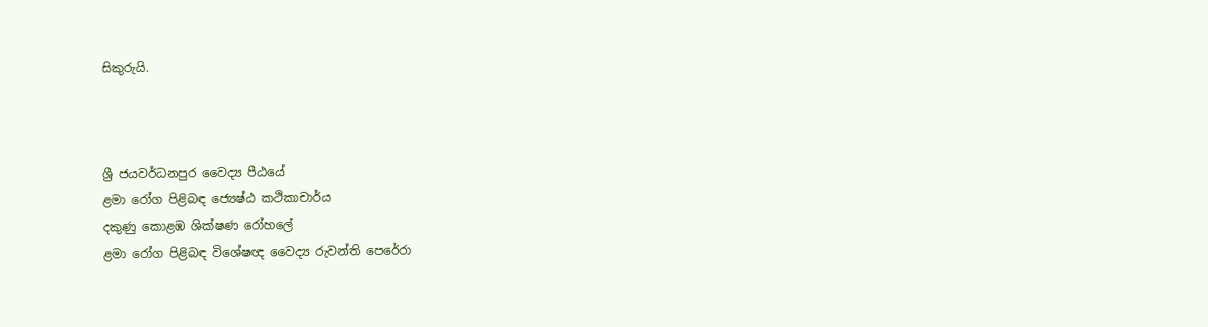සිකුරුයි.



ශ්‍රී ජයවර්ධනපුර වෛද්‍ය පීඨයේ
ළමා රෝග පිළිබඳ ජ්‍යෙෂ්ඨ කථිකාචාර්ය
දකුණු කොළඹ ශික්ෂණ රෝහලේ
ළමා රෝග පිළිබඳ විශේෂඥ වෛද්‍ය රුවන්ති පෙරේරා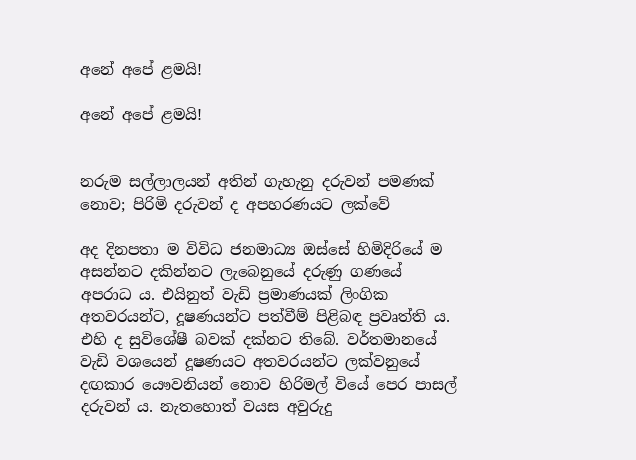අනේ අපේ ළමයි!

අනේ අපේ ළමයි!


නරුම සල්ලාලයන් අතින් ගැහැනු දරුවන් පමණක් නොව; පිරිමි දරුවන් ද අපහරණයට ලක්වේ

අද දිනපතා ම විවිධ ජනමාධ්‍ය ඔස්සේ හිමිදිරියේ ම අසන්නට දකින්නට ලැබෙනුයේ දරුණු ගණයේ අපරාධ ය. එයිනුත් වැඩි ප්‍රමාණයක් ලිංගික අතවරයන්ට, දූෂණයන්ට පත්වීම් පිළිබඳ ප්‍රවෘත්ති ය. එහි ද සුවිශේෂී බවක් දක්නට තිබේ. වර්තමානයේ වැඩි වශයෙන් දූෂණයට අතවරයන්ට ලක්වනුයේ දඟකාර යෞවනියන් නොව හිරිමල් වියේ පෙර පාසල් දරුවන් ය. නැතහොත් වයස අවුරුදු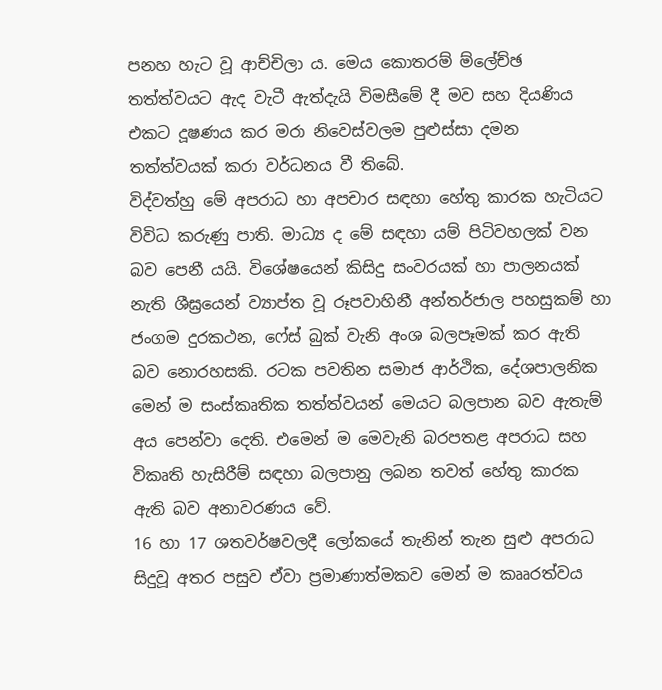පනහ හැට වූ ආච්චිලා ය. මෙය කොතරම් ම්ලේච්ඡ තත්ත්වයට ඇද වැටී ඇත්දැයි විමසීමේ දී මව සහ දියණිය එකට දූෂණය කර මරා නිවෙස්වලම පුළුස්සා දමන තත්ත්වයක් කරා වර්ධනය වී තිබේ.
විද්වත්හු මේ අපරාධ හා අපචාර සඳහා හේතු කාරක හැටියට විවිධ කරුණු පාති. මාධ්‍ය ද මේ සඳහා යම් පිටිවහලක් වන බව පෙනී යයි. විශේෂයෙන් කිසිදු සංවරයක් හා පාලනයක් නැති ශීඝ්‍රයෙන් ව්‍යාප්ත වූ රූපවාහිනී අන්තර්ජාල පහසුකම් හා ජංගම දුරකථන, ෆේස් බුක් වැනි අංශ බලපෑමක් කර ඇති බව නොරහසකි. රටක පවතින සමාජ ආර්ථික, දේශපාලනික මෙන් ම සංස්කෘතික තත්ත්වයන් මෙයට බලපාන බව ඇතැම් අය පෙන්වා දෙති. එමෙන් ම මෙවැනි බරපතළ අපරාධ සහ විකෘති හැසිරීම් සඳහා බලපානු ලබන තවත් හේතු කාරක ඇති බව අනාවරණය වේ.
16 හා 17 ශතවර්ෂවලදී ලෝකයේ තැනින් තැන සුළු අපරාධ සිදුවූ අතර පසුව ඒවා ප්‍රමාණාත්මකව මෙන් ම කෲරත්වය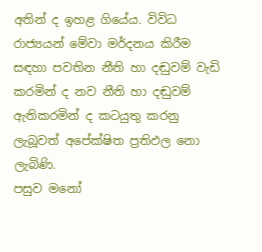අතින් ද ඉහළ ගියේය. විවිධ රාජ්‍යයන් මේවා මර්දනය කිරීම සඳහා පවතින නීති හා දඬුවම් වැඩි කරමින් ද නව නීති හා දඬුවම් ඇතිකරමින් ද කටයුතු කරනු ලැබූවත් අපේක්ෂිත ප්‍රතිඵල නො ලැබිණි.
පසුව මනෝ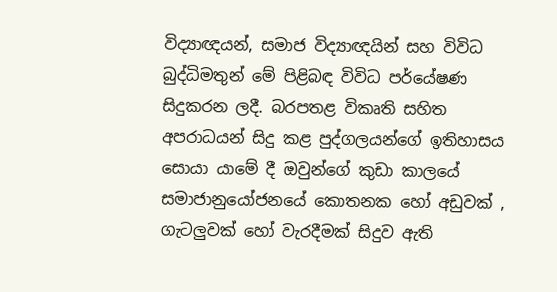විද්‍යාඥයන්, සමාජ විද්‍යාඥයින් සහ විවිධ බුද්ධිමතුන් මේ පිළිබඳ විවිධ පර්යේෂණ සිදුකරන ලදී. බරපතළ විකෘති සහිත අපරාධයන් සිදු කළ පුද්ගලයන්ගේ ඉතිහාසය සොයා යාමේ දී ඔවුන්ගේ කුඩා කාලයේ සමාජානුයෝජනයේ කොතනක හෝ අඩුවක් , ගැටලුවක් හෝ වැරදීමක් සිදුව ඇති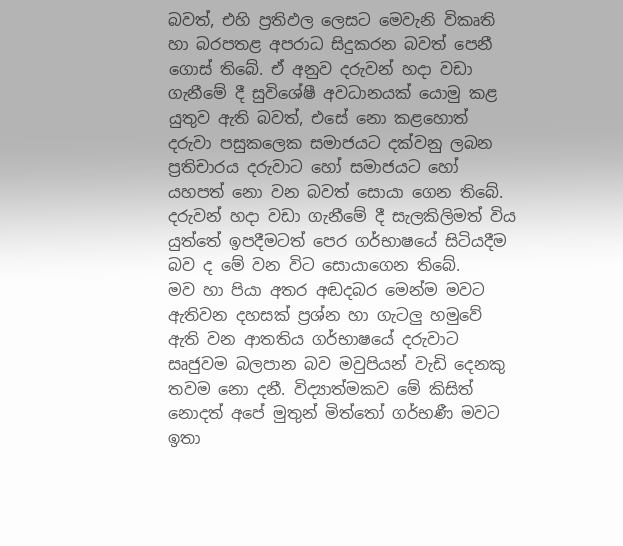බවත්, එහි ප්‍රතිඵල ලෙසට මෙවැනි විකෘති හා බරපතළ අපරාධ සිදුකරන බවත් පෙනී ගොස් තිබේ. ඒ අනුව දරුවන් හදා වඩා ගැනීමේ දී සුවිශේෂී අවධානයක් යොමු කළ යුතුව ඇති බවත්, එසේ නො කළහොත් දරුවා පසුකලෙක සමාජයට දක්වනු ලබන ප්‍රතිචාරය දරුවාට හෝ සමාජයට හෝ යහපත් නො වන බවත් සොයා ගෙන තිබේ.
දරුවන් හදා වඩා ගැනීමේ දී සැලකිලිමත් විය යුත්තේ ඉපදීමටත් පෙර ගර්භාෂයේ සිටියදීම බව ද මේ වන විට සොයාගෙන තිබේ.
මව හා පියා අතර අඬදබර මෙන්ම මවට ඇතිවන දහසක් ප්‍රශ්න හා ගැටලු හමුවේ ඇති වන ආතතිය ගර්භාෂයේ දරුවාට සෘජුවම බලපාන බව මවුපියන් වැඩි දෙනකු තවම නො දනී. විද්‍යාත්මකව මේ කිසිත් නොදත් අපේ මුතුන් මිත්තෝ ගර්භණී මවට ඉතා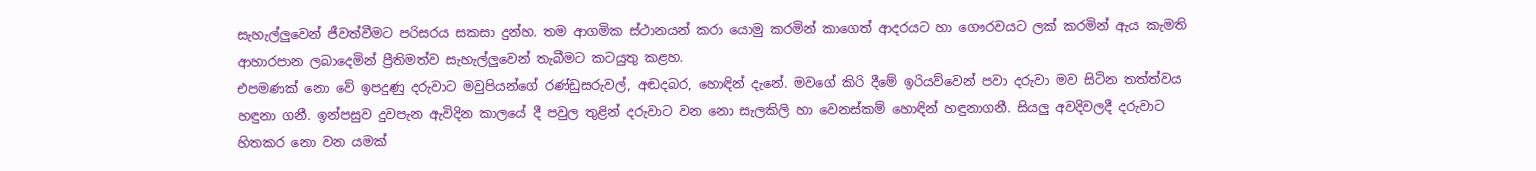සැහැල්ලුවෙන් ජීවත්වීමට පරිසරය සකසා දුන්හ. තම ආගමික ස්ථානයන් කරා යොමු කරමින් කාගෙත් ආදරයට හා ගෞරවයට ලක් කරමින් ඇය කැමති ආහාරපාන ලබාදෙමින් ප්‍රීතිමත්ව සැහැල්ලුවෙන් තැබීමට කටයුතු කළහ.
එපමණක් නො වේ ඉපදුණු දරුවාට මවුපියන්ගේ රණ්ඩුසරුවල්, අඬදබර, හොඳින් දැනේ. මවගේ කිරි දීමේ ඉරියව්වෙන් පවා දරුවා මව සිටින තත්ත්වය හඳුනා ගනී. ඉන්පසුව දුවපැන ඇවිදින කාලයේ දී පවුල තුළින් දරුවාට වන නො සැලකිලි හා වෙනස්කම් හොඳින් හඳුනාගනී. සියලු අවදිවලදී දරුවාට හිතකර නො වන යමක්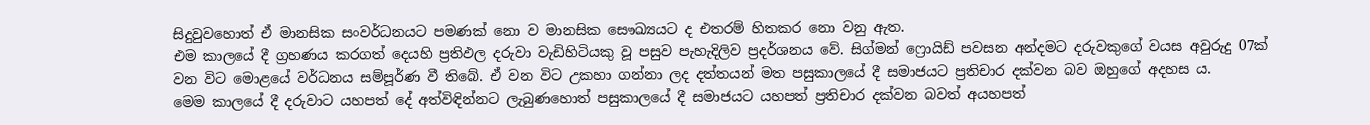සිදුවුවහොත් ඒ මානසික සංවර්ධනයට පමණක් නො ව මානසික සෞඛ්‍යයට ද එතරම් හිතකර නො වනු ඇත.
එම කාලයේ දී ග්‍රහණය කරගත් දෙයහි ප්‍රතිඵල දරුවා වැඩිහිටියකු වූ පසුව පැහැදිලිව ප්‍රදර්ශනය වේ. සිග්මන් ෆ්‍රොයිඩ් පවසන අන්දමට දරුවකුගේ වයස අවුරුදු 07ක් වන විට මොළයේ වර්ධනය සම්පූර්ණ වී තිබේ. ඒ වන විට උකහා ගන්නා ලද දත්තයන් මත පසුකාලයේ දී සමාජයට ප්‍රතිචාර දක්වන බව ඔහුගේ අදහස ය.
මෙම කාලයේ දී දරුවාට යහපත් දේ අත්විඳින්නට ලැබුණහොත් පසුකාලයේ දී සමාජයට යහපත් ප්‍රතිචාර දක්වන බවත් අයහපත්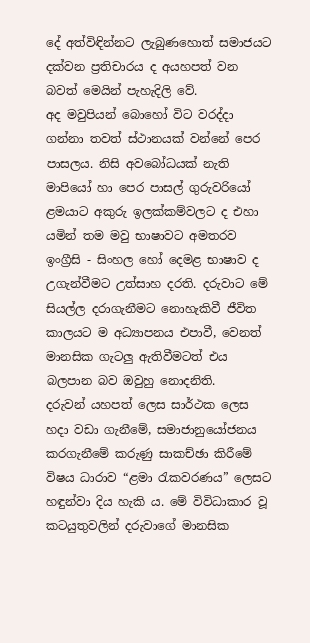දේ අත්විඳින්නට ලැබුණහොත් සමාජයට දක්වන ප්‍රතිචාරය ද අයහපත් වන බවත් මෙයින් පැහැදිලි වේ.
අද මවුපියන් බොහෝ විට වරද්දා ගන්නා තවත් ස්ථානයක් වන්නේ පෙර පාසලය. නිසි අවබෝධයක් නැති මාපියෝ හා පෙර පාසල් ගුරුවරියෝ ළමයාට අකුරු ඉලක්කම්වලට ද එහා යමින් තම මවු භාෂාවට අමතරව ඉංග්‍රීසි - සිංහල හෝ දෙමළ භාෂාව ද උගැන්වීමට උත්සාහ දරති. දරුවාට මේ සියල්ල දරාගැනීමට නොහැකිවී ජීවිත කාලයට ම අධ්‍යාපනය එපාවී, වෙනත් මානසික ගැටලු ඇතිවීමටත් එය බලපාන බව ඔවුහු නොදනිති.
දරුවන් යහපත් ලෙස සාර්ථක ලෙස හදා වඩා ගැනීමේ, සමාජානුයෝජනය කරගැනීමේ කරුණු සාකච්ඡා කිරීමේ විෂය ධාරාව “ළමා රැකවරණය” ලෙසට හඳුන්වා දිය හැකි ය. මේ විවිධාකාර වූ කටයුතුවලින් දරුවාගේ මානසික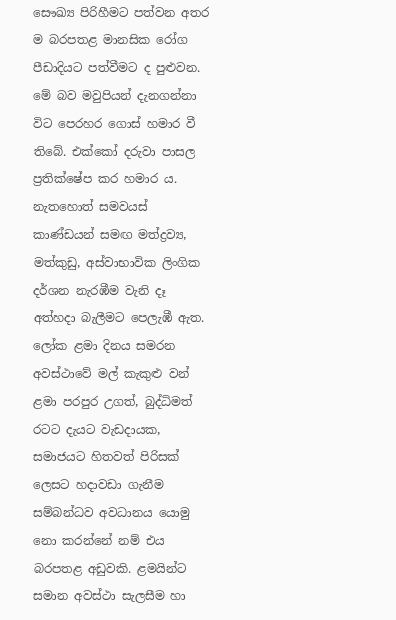සෞඛ්‍ය පිරිහීමට පත්වන අතර ම බරපතළ මානසික රෝග පීඩාදියට පත්වීමට ද පුළුවන. මේ බව මවුපියන් දැනගන්නා විට පෙරහර ගොස් හමාර වී තිබේ. එක්කෝ දරුවා පාසල ප්‍රතික්ෂේප කර හමාර ය. නැතහොත් සමවයස් කාණ්ඩ‍යන් සමඟ මත්ද්‍රව්‍ය, මත්කුඩු, අස්වාභාවික ලිංගික දර්ශන නැරඹීම වැනි දෑ අත්හදා බැලීමට පෙලැඹී ඇත.
ලෝක ළමා දිනය සමරන අවස්ථාවේ මල් කැකුළු වන් ළමා පරපුර උගත්, බුද්ධිමත් රටට දැයට වැඩදායක, සමාජයට හිතවත් පිරිසක් ලෙසට හදාවඩා ගැනීම සම්බන්ධව අවධානය යොමු නො කරන්නේ නම් එය බරපතළ අඩුවකි. ළමයින්ට සමාන අවස්ථා සැලසීම හා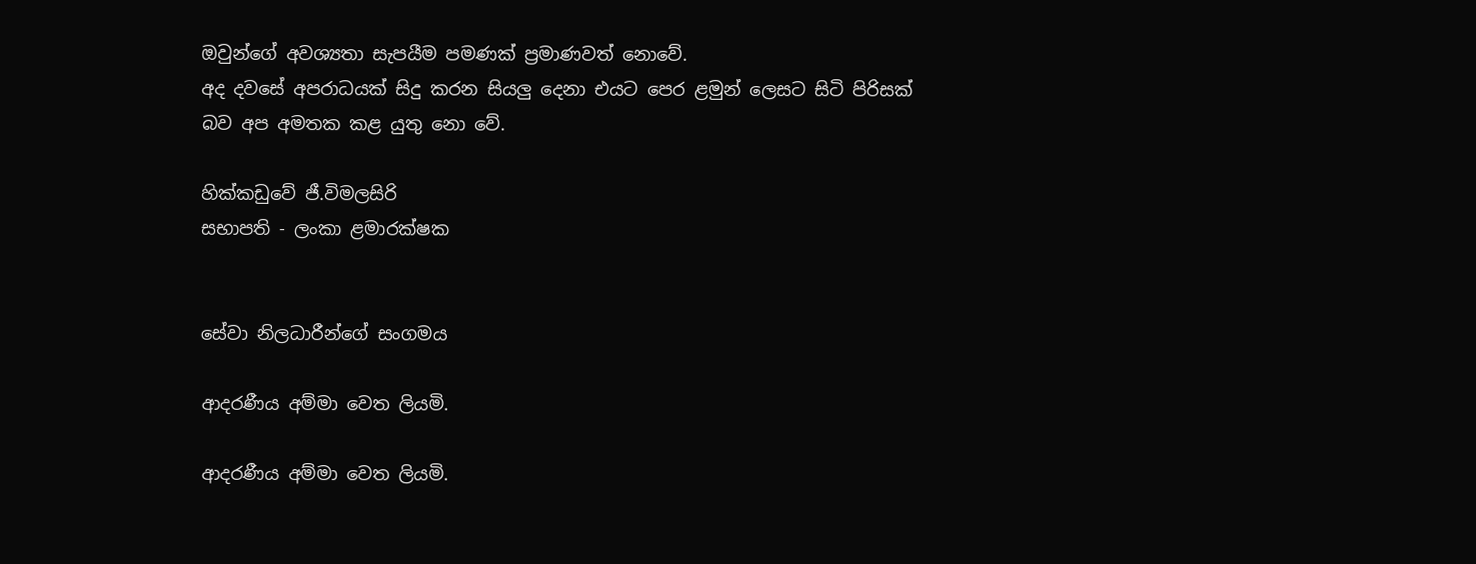ඔවුන්ගේ අවශ්‍යතා සැපයීම පමණක් ප්‍රමාණවත් නොවේ.
අද දවසේ අපරාධයක් සිදු කරන සියලු දෙනා එයට පෙර ළමුන් ලෙසට සිටි පිරිසක් බව අප අමතක කළ යුතු නො වේ.

හික්කඩුවේ ජී.විමලසිරි
සභාපති - ලංකා ළමාරක්ෂක


සේවා නිලධාරීන්ගේ සංගමය

ආදරණීය අම්මා වෙත ලියමි.

ආදරණීය අම්මා වෙත ලියමි.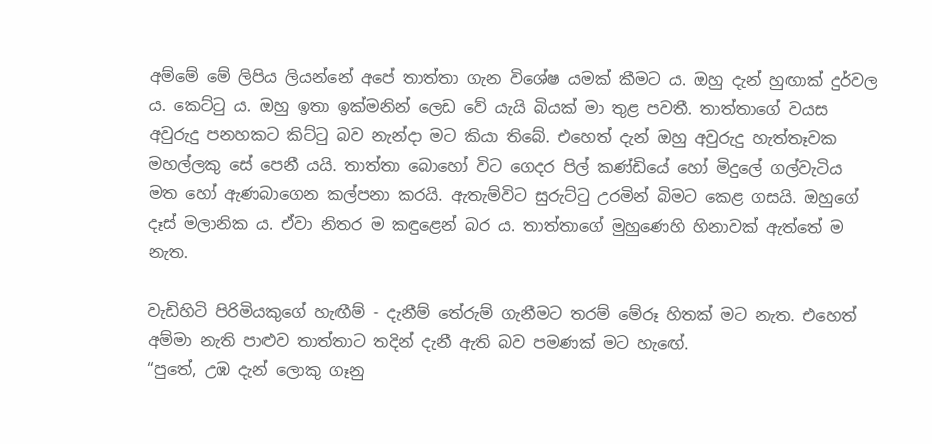අම්මේ මේ ලිපිය ලියන්නේ අපේ තාත්තා ගැන විශේෂ යමක් කීමට ය. ඔහු දැන් හුඟාක් දුර්වල ය. කෙට්ටු ය. ඔහු ඉතා ඉක්මනින් ලෙඩ වේ යැයි බියක් මා තුළ පවතී. තාත්තාගේ වයස අවුරුදු පනහකට කිට්ටු බව නැන්දා මට කියා තිබේ. එහෙත් දැන් ඔහු අවුරුදු හැත්තෑවක මහල්ලකු සේ පෙනී යයි. තාත්තා බොහෝ විට ගෙදර පිල් කණ්ඩියේ හෝ මිදුලේ ගල්වැටිය මත ‍හෝ ඇණබාගෙන කල්පනා කරයි. ඇතැම්විට සුරුට්ටු උරමින් බිමට කෙළ ගසයි. ඔහුගේ දෑස් මලානික ය. ඒවා නිතර ම කඳුළෙන් බර ය. තාත්තාගේ මුහුණෙහි හිනාවක් ඇත්තේ ම නැත.

වැඩිහිටි පිරිමියකුගේ හැඟීම් - දැනීම් තේරුම් ගැනීමට තරම් මේරූ හිතක් මට නැත. එහෙත් අම්මා නැති පාළුව තාත්තාට තදින් දැනී ඇති බව පමණක් මට හැ‍ඟේ.
“පුතේ, උඹ දැන් ලොකු ගෑනු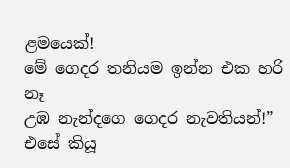ළමයෙක්!
මේ ගෙදර තනියම ඉන්න එක හරි නෑ
උඹ නැන්දගෙ ගෙදර නැවතියන්!”
එසේ කියූ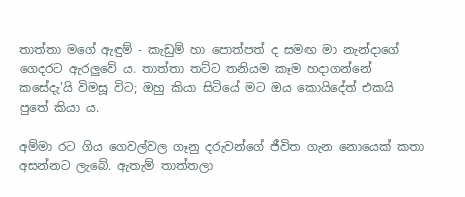තාත්තා මගේ ඇඳුම් - කැඩුම් හා පොත්පත් ද සමඟ මා නැන්දාගේ ගෙදරට ඇරලුවේ ය. තාත්තා තට්ට තනියම කෑම හදාගන්නේ කසේදැ'යි විමසූ විට; ඔහු කියා සිටියේ මට ඔය කොයිදේත් එකයි පුතේ කියා ය.

අම්මා රට ගිය ගෙවල්වල ගෑනු දරුවන්ගේ ජීවිත ගැන නොයෙක් කතා අසන්නට ල‍ැබේ. ඇතැම් තාත්තලා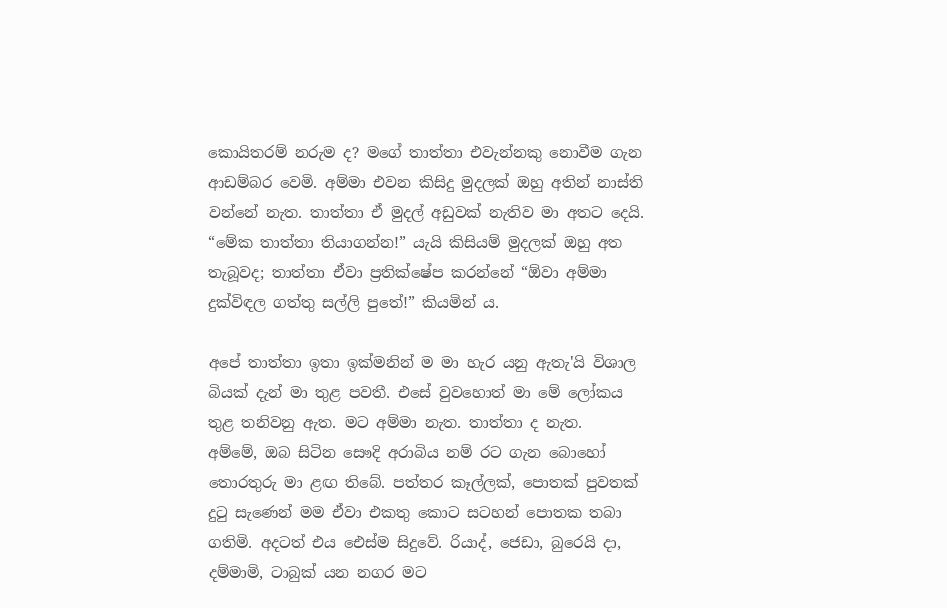කොයිතරම් නරුම ද? මගේ තාත්තා එවැන්නකු නොවීම ගැන ආඩම්බර වෙමි. අම්මා එවන කිසිදු මුදලක් ඔහු අතින් නාස්ති වන්නේ නැත. තාත්තා ඒ මුදල් අඩුවක් නැතිව මා අතට දෙයි.
“මේක තාත්තා තියාගන්න!” යැයි කිසියම් මුදලක් ඔහු අත තැබූවද; තාත්තා ඒවා ප්‍රතික්ෂේප කරන්නේ “ඕවා අම්මා දුක්විඳල ගත්තු සල්ලි පුතේ!” කියමින් ය.

අපේ තාත්තා ඉතා ඉක්මනින් ම මා හැර යනු ඇතැ'යි විශාල බියක් දැන් මා තුළ පවතී. එසේ වුවහොත් මා මේ ලෝකය තුළ තනිවනු ඇත. මට අම්මා නැත. තාත්තා ද නැත.
අම්මේ, ඔබ සිටින සෞදි අරාබිය නම් රට ගැන බොහෝ තොරතුරු මා ළඟ තිබේ. පත්තර කෑල්ලක්, පොතක් පුවතක් දුටු සැණෙන් මම ඒවා එකතු කොට සටහන් පොතක තබා ගතිමි. අදටත් එය එ‍ෙස්ම සිදුවේ. රියාද්, ජෙඩා, බුරෙයි දා, දම්මාමි, ටාබුක් යන නගර මට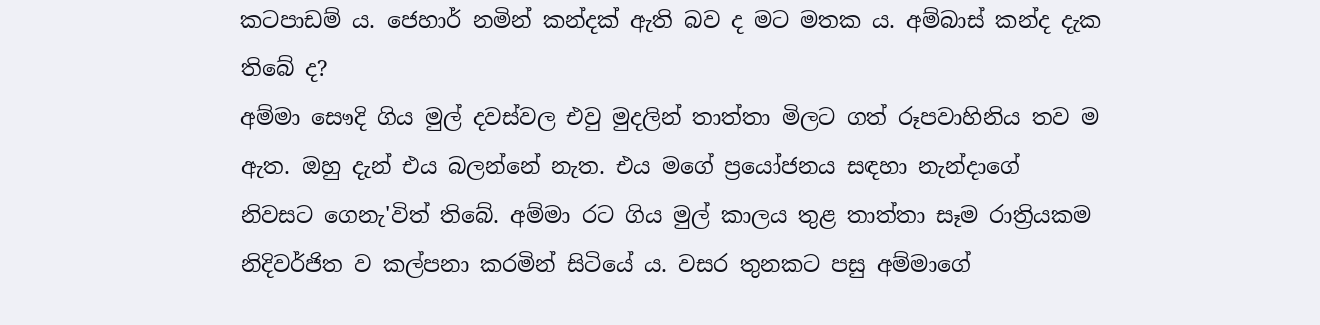කටපාඩම් ය. ජෙහාර් නමින් කන්දක් ඇති බව ද මට මතක ය. අම්බාස් කන්ද දැක තිබේ ද?
අම්මා සෞදි ගිය මුල් දවස්වල එවු මුදලින් තාත්තා මිලට ගත් රූපවාහිනිය තව ම ඇත. ඔහු දැන් එය බලන්නේ නැත. එය මගේ ප්‍රයෝජනය සඳහා නැන්දාගේ නිවසට ‍ගෙනැ'විත් තිබේ. අම්මා රට ගිය මුල් කාලය තුළ තාත්තා සෑම රාත්‍රියකම නිදිවර්ජිත ව කල්පනා කරමින් සිටියේ ය. වසර තුනකට පසු අම්මාගේ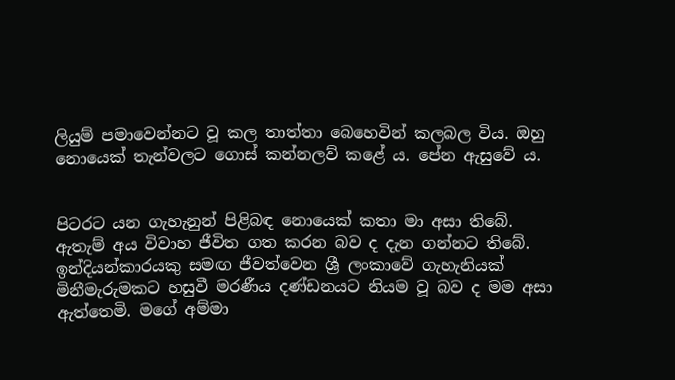ලියුම් පමාවෙන්නට වූ කල තාත්තා බෙහෙවින් කලබල විය. ඔහු නොයෙක් තැන්වලට ගොස් කන්නලව් කළේ ය. පේන ඇසුවේ ය.


පිටරට යන ගැහැනුන් පිළිබඳ නොයෙක් කතා මා අසා තිබේ. ඇතැම් අය විවාහ ජීවිත ගත කරන බව ද දැන ගන්නට තිබේ. ඉන්දියන්කාරයකු සමඟ ජීවත්වෙන ශ්‍රී ලංකාවේ ගැහැනියක් මිනීමැරුමකට හසුවී මරණීය දණ්ඩනයට නියම වූ බව ද මම අසා ඇත්තෙමි. මගේ අම්මා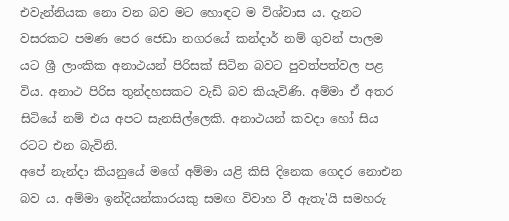එවැන්නියක නො වන බව මට හොඳට ම විශ්වාස ය. දැනට වසරකට පමණ පෙර ජෙඩා නගරයේ කන්දාර් නම් ගුවන් පාලම යට ශ්‍රී ලාංකික අනාථයන් පිරිසක් සිටින බවට පුවත්පත්වල පළ විය. අනාථ පිරිස තුන්දහසකට වැඩි බව කියැවිණි. අම්මා ඒ අතර සිටියේ නම් එය අපට සැනසිල්ලෙකි. අනාථයන් කවදා හෝ සිය රටට එන බැවිනි.
අපේ නැන්දා කියනුයේ මගේ අම්මා යළි කිසි දිනෙක ගෙදර නොඑන බව ය. අම්මා ඉන්දියන්කාරයකු සමඟ විවාහ වී ඇතැ'යි සමහරු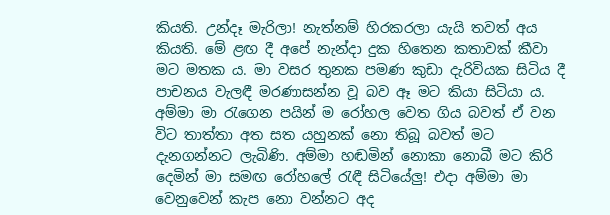කියති. උන්දෑ මැරිලා! නැත්නම් හිරකරලා යැයි තවත් අය කියති. මේ ළඟ දී අපේ නැන්දා දුක හිතෙන කතාවක් කීවා මට මතක ය. මා වසර තුනක පමණ කුඩා දැරිවියක සිටිය දී පාචනය වැලඳී මරණාසන්න වූ බව ඈ මට කියා සිටියා ය. අම්මා මා රැගෙන පයින් ම රෝහල වෙත ගිය බවත් ඒ වන විට තාත්තා අත සත යහුනක් නො තිබූ බවත් මට දැනගන්නට ලැබිණි. අම්මා හඬමින් නොකා නොබී මට කිරි දෙමින් මා සමඟ රෝහලේ රැඳී සිටියේලු! එදා අම්මා මා වෙනුවෙන් කැප නො වන්නට අද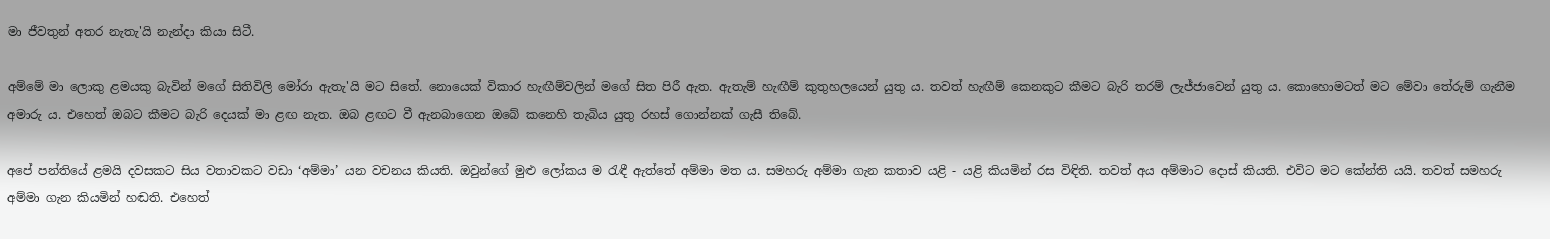මා ජීවතුන් අතර නැතැ'යි නැන්දා කියා සිටී.

අම්මේ මා ලොකු ළමයකු බැවින් මගේ සිතිවිලි මෝරා ඇතැ'යි මට සිතේ. නොයෙක් විකාර හැඟීම්වලින් මගේ සිත පිරී ඇත. ඇතැම් හැඟීම් කුතුහලයෙන් යුතු ය. තවත් හැඟීම් කෙනකුට කීමට බැරි තරම් ලැජ්ජාවෙන් යුතු ය. කොහොමටත් මට මේවා තේරුම් ගැනීම අමාරු ය. එහෙත් ඔබට කීමට බැරි දෙයක් මා ළඟ නැත. ඔබ ළඟට වී ඇනබාගෙන ඔබේ කනෙහි තැබිය යුතු රහස් ගොන්නක් ගැසී තිබේ.

අපේ පන්තියේ ළමයි දවසකට සිය වතාවකට වඩා ‘අම්මා’ යන වචනය කියති. ඔවුන්ගේ මුළු ලෝකය ම රැඳී ඇත්තේ අම්මා මත ය. සමහරු අම්මා ගැන කතාව යළි - යළි කියමින් රස විඳිති. තවත් අය අම්මාට දොස් කියති. එවිට මට කේන්ති යයි. තවත් සමහරු අම්මා ගැන කියමින් හඬති. එහෙත්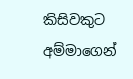කිසිවකුට අම්මාගෙන්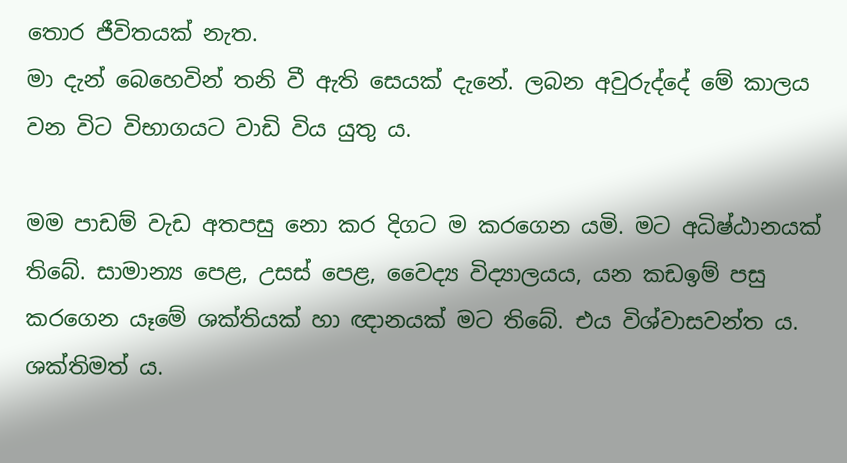තොර ජීවිතයක් නැත.
මා දැන් බෙහෙවින් තනි වී ඇති සෙයක් දැනේ. ලබන අවුරුද්දේ මේ කාලය වන විට විභාගයට වාඩි විය යුතු ය.

මම පාඩම් වැඩ අතපසු නො කර දිගට ම කරගෙන යමි. මට අධිෂ්ඨානයක් තිබේ. සාමාන්‍ය පෙළ, උසස් පෙළ, වෛද්‍ය විද්‍යාලයය, යන කඩඉම් පසු කරගෙන යෑමේ ශක්තියක් හා ඥානයක් මට තිබේ. එය විශ්වාසවන්ත ය. ශක්තිමත් ය.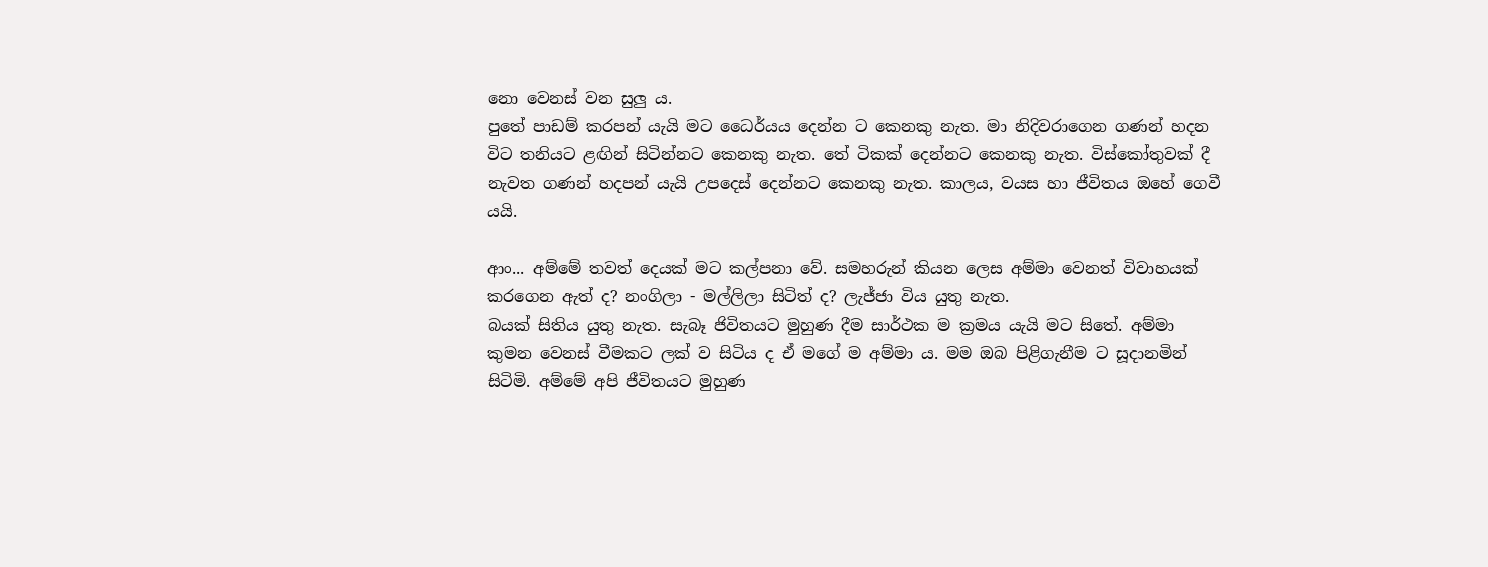නො වෙනස් වන සුලු ය.
පුතේ පාඩම් කරපන් යැයි මට ධෛර්යය දෙන්න ට කෙනකු නැත. මා නිදිවරාගෙන ගණන් හදන විට තනියට ළඟින් සිටින්නට කෙනකු නැත. තේ ටිකක් දෙන්නට කෙනකු නැත. විස්කෝතුවක් දී නැවත ගණන් හදපන් යැයි උපදෙස් දෙන්නට කෙනකු නැත. කාලය, වයස හා ජීවිතය ඔහේ ගෙවී යයි.

ආං... අම්මේ තවත් දෙයක් මට කල්පනා වේ. සමහරුන් කියන ලෙස අම්මා වෙනත් විවාහයක් කරගෙන ඇත් ද? නංගිලා - මල්ලිලා සිටිත් ද? ලැජ්ජා විය යුතු නැත.
බයක් සිතිය යුතු නැත. සැබෑ ජිවිතයට මුහුණ දීම සාර්ථක ම ක්‍රමය යැයි මට සිතේ. අම්මා කුමන වෙනස් වීමකට ලක් ව සිටිය ද ඒ මගේ ම අම්මා ය. මම ඔබ පිළිගැනීම ට සූදානමින් සිටිමි. අම්මේ අපි ජීවිතයට මුහුණ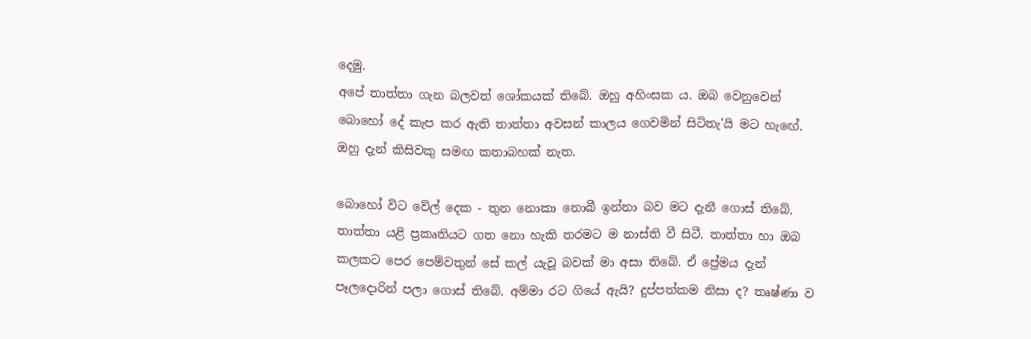දෙමු.
අපේ තාත්තා ගැන බලවත් ශෝකයක් තිබේ. ඔහු අහිංසක ය. ඔබ වෙනුවෙන් බොහෝ දේ කැප කර ඇති තාත්තා අවසන් කාලය ගෙවමින් සිටිතැ'යි මට හැ‍ඟේ. ඔහු දැන් කිසිවකු සමඟ කතාබහක් නැත.

බොහෝ විට වේල් දෙක - තුන නොකා නොබී ඉන්නා බව මට දැනී ගොස් තිබේ. තාත්තා යළි ප්‍රකෘතියට ගත නො හැකි තරමට ම නාස්ති වී සිටී. තාත්තා හා ඔබ කලකට පෙර පෙම්වතුන් සේ කල් යැවූ බවක් මා අසා තිබේ. ඒ ප්‍රේමය දැන් පෑලදොරින් පලා ගොස් තිබේ. අම්මා රට ගියේ ඇයි? දුප්පත්කම නිසා ද? තෘෂ්ණා ව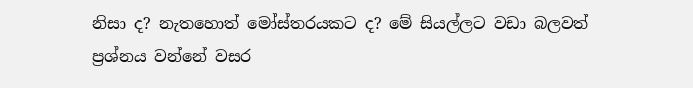නිසා ද? නැතහොත් මෝස්තරයකට ද? මේ සියල්ලට වඩා බලවත් ප්‍රශ්නය වන්නේ වසර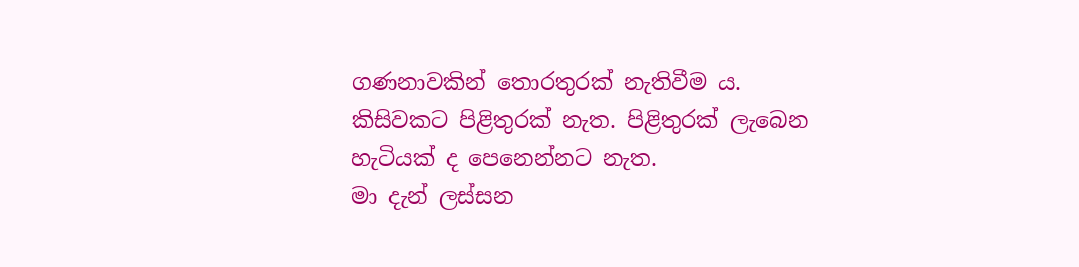ගණනාවකින් තොරතුරක් නැතිවීම ය.
කිසිවකට පිළිතුරක් නැත. පිළිතුරක් ලැබෙන හැටියක් ද පෙනෙන්නට නැත.
මා දැන් ලස්සන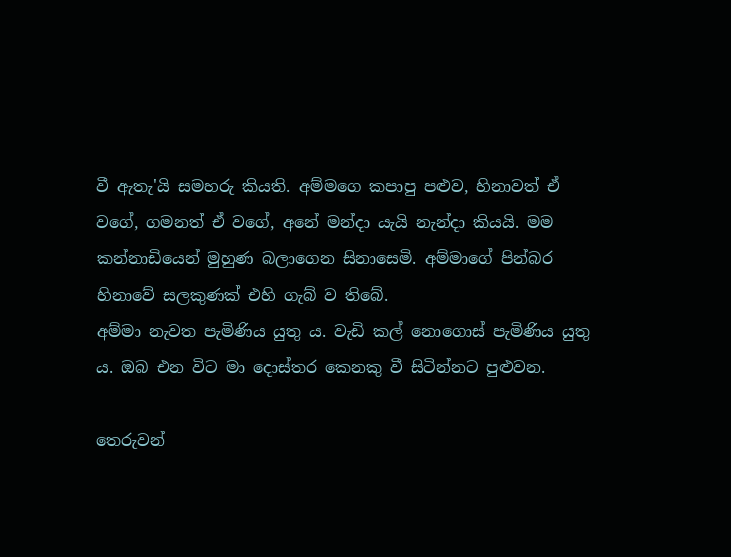වී ඇතැ'යි සමහරු කියති. අම්මගෙ කපාපු පළුව, හිනාවත් ඒ වගේ, ගමනත් ඒ වගේ, අනේ මන්දා යැයි නැන්දා කියයි. මම කන්නාඩියෙන් මුහුණ බලාගෙන සිනාසෙමි. අම්මාගේ පින්බර හිනාවේ සලකුණක් එහි ගැබ් ව තිබේ.
අම්මා නැවත පැමිණිය යුතු ය. වැඩි කල් නොගොස් පැමිණිය යුතු ය. ඔබ එන විට මා දොස්තර කෙනකු වී සිටින්නට පුළුවන.

තෙරුවන්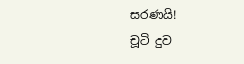සරණයි!
චූටි දුව